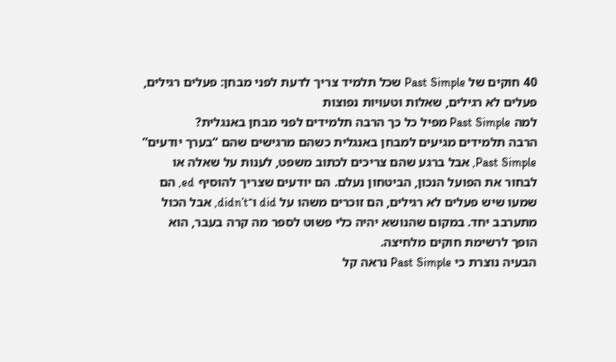40 חוקים של Past Simple שכל תלמיד צריך לדעת לפני מבחן: פעלים רגילים, פעלים לא רגילים, שאלות וטעויות נפוצות
למה Past Simple מפיל כל כך הרבה תלמידים לפני מבחן באנגלית?
הרבה תלמידים מגיעים למבחן באנגלית כשהם מרגישים שהם “בערך יודעים” Past Simple, אבל ברגע שהם צריכים לכתוב משפט, לענות על שאלה או לבחור את הפועל הנכון, הביטחון נעלם. הם יודעים שצריך להוסיף ed, הם שמעו שיש פעלים לא רגילים, הם זוכרים משהו על did ו־didn’t, אבל הכול מתערבב יחד. במקום שהנושא יהיה כלי פשוט לספר מה קרה בעבר, הוא הופך לרשימת חוקים מלחיצה.
הבעיה נוצרת כי Past Simple נראה קל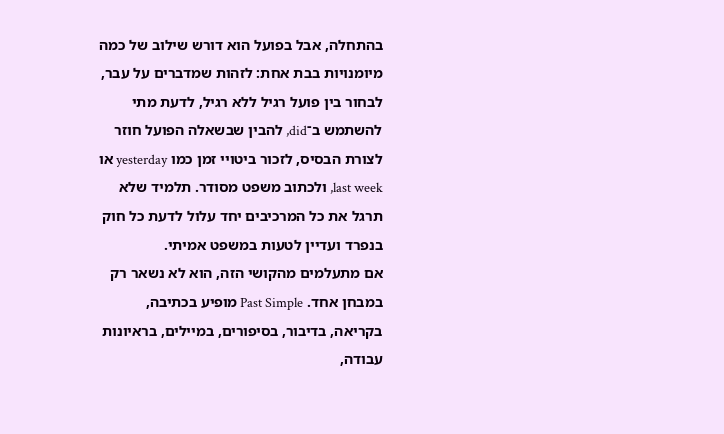בהתחלה, אבל בפועל הוא דורש שילוב של כמה מיומנויות בבת אחת: לזהות שמדברים על עבר, לבחור בין פועל רגיל ללא רגיל, לדעת מתי להשתמש ב־did, להבין שבשאלה הפועל חוזר לצורת הבסיס, לזכור ביטויי זמן כמו yesterday או last week, ולכתוב משפט מסודר. תלמיד שלא תרגל את כל המרכיבים יחד עלול לדעת כל חוק בנפרד ועדיין לטעות במשפט אמיתי.
אם מתעלמים מהקושי הזה, הוא לא נשאר רק במבחן אחד. Past Simple מופיע בכתיבה, בקריאה, בדיבור, בסיפורים, במיילים, בראיונות עבודה,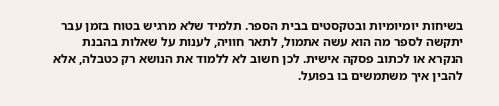בשיחות יומיומיות ובטקסטים בבית הספר. תלמיד שלא מרגיש בטוח בזמן עבר יתקשה לספר מה הוא עשה אתמול, לתאר חוויה, לענות על שאלות בהבנת הנקרא או לכתוב פסקה אישית. לכן חשוב לא ללמוד את הנושא רק כטבלה, אלא להבין איך משתמשים בו בפועל.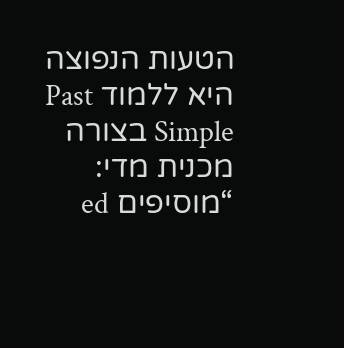הטעות הנפוצה היא ללמוד Past Simple בצורה מכנית מדי: “מוסיפים ed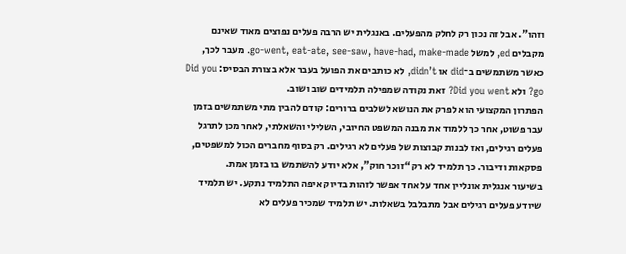וזהו”. אבל זה נכון רק לחלק מהפעלים. באנגלית יש הרבה פעלים נפוצים מאוד שאינם מקבלים ed, למשל go-went, eat-ate, see-saw, have-had, make-made. מעבר לכך, כאשר משתמשים ב־did או didn’t, לא כותבים את הפועל בעבר אלא בצורת הבסיס: Did you go? ולא Did you went? זאת נקודה שמפילה תלמידים שוב ושוב.
הפתרון המקצועי הוא לפרק את הנושא לשלבים ברורים: קודם להבין מתי משתמשים בזמן עבר פשוט, אחר כך ללמוד את מבנה המשפט החיובי, השלילי והשאלתי, לאחר מכן לתרגל פעלים רגילים, ואז לבנות קבוצות של פעלים לא רגילים. רק בסוף מחברים הכול למשפטים, פסקאות ודיבור. כך תלמיד לא רק “זוכר חוק”, אלא יודע להשתמש בו בזמן אמת.
בשיעור אנגלית אונליין אחד על אחד אפשר לזהות בדיוק איפה התלמיד נתקע. יש תלמיד שיודע פעלים רגילים אבל מתבלבל בשאלות. יש תלמיד שמכיר פעלים לא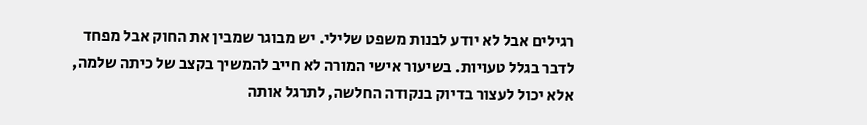רגילים אבל לא יודע לבנות משפט שלילי. יש מבוגר שמבין את החוק אבל מפחד לדבר בגלל טעויות. בשיעור אישי המורה לא חייב להמשיך בקצב של כיתה שלמה, אלא יכול לעצור בדיוק בנקודה החלשה, לתרגל אותה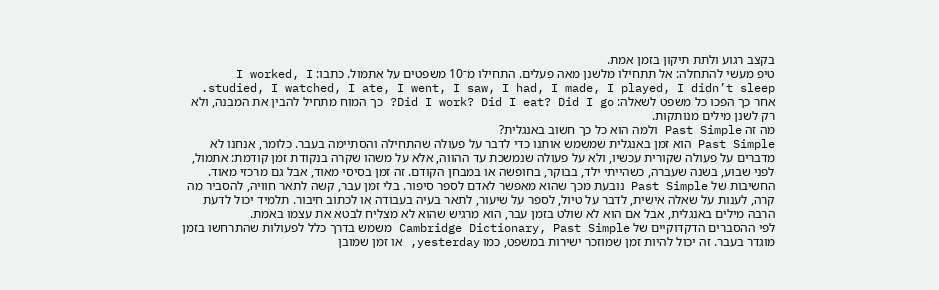בקצב רגוע ולתת תיקון בזמן אמת.
טיפ מעשי להתחלה: אל תתחילו מלשנן מאה פעלים. התחילו מ־10 משפטים על אתמול. כתבו: I worked, I studied, I watched, I ate, I went, I saw, I had, I made, I played, I didn’t sleep. אחר כך הפכו כל משפט לשאלה: Did I work? Did I eat? Did I go? כך המוח מתחיל להבין את המבנה, ולא רק לשנן מילים מנותקות.
מה זה Past Simple ולמה הוא כל כך חשוב באנגלית?
Past Simple הוא זמן באנגלית שמשמש אותנו כדי לדבר על פעולה שהתחילה והסתיימה בעבר. כלומר, אנחנו לא מדברים על פעולה שקורית עכשיו, ולא על פעולה שנמשכת עד ההווה, אלא על משהו שקרה בנקודת זמן קודמת: אתמול, לפני שבוע, בשנה שעברה, כשהייתי ילד, בבוקר, בחופשה או במבחן הקודם. זה זמן בסיסי מאוד, אבל גם מרכזי מאוד.
החשיבות של Past Simple נובעת מכך שהוא מאפשר לאדם לספר סיפור. בלי זמן עבר, קשה לתאר חוויה, להסביר מה קרה, לענות על שאלה אישית, לדבר על טיול, לספר על שיעור, לתאר בעיה בעבודה או לכתוב חיבור. תלמיד יכול לדעת הרבה מילים באנגלית, אבל אם הוא לא שולט בזמן עבר, הוא מרגיש שהוא לא מצליח לבטא את עצמו באמת.
לפי ההסברים הדקדוקיים של Cambridge Dictionary, Past Simple משמש בדרך כלל לפעולות שהתרחשו בזמן מוגדר בעבר. זה יכול להיות זמן שמוזכר ישירות במשפט, כמו yesterday, או זמן שמובן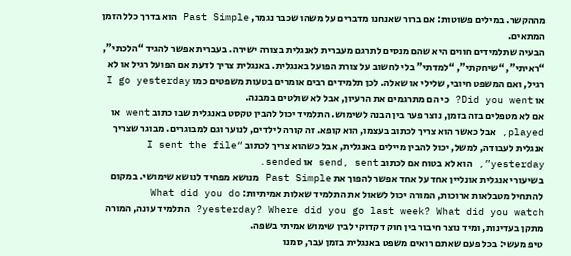מההקשר. במילים פשוטות: אם ברור שאנחנו מדברים על משהו שכבר נגמר, Past Simple הוא בדרך כלל הזמן המתאים.
הבעיה שתלמידים חווים היא שהם מנסים לתרגם מעברית לאנגלית בצורה ישירה. בעברית אפשר להגיד “הלכתי”, “ראיתי”, “שיחקתי”, “למדתי” בלי לחשוב על צורת הפועל באנגלית. באנגלית צריך לדעת אם הפועל רגיל או לא רגיל, ואם המשפט חיובי, שלילי או שאלה. לכן תלמידים רבים אומרים בטעות משפטים כמו I go yesterday או Did you went? כי הם מתרגמים את הרעיון, אבל לא שולטים במבנה.
אם לא מטפלים בזה בזמן, נוצר פער בין הבנה לשימוש. התלמיד יכול להבין טקסט באנגלית שבו כתוב went או played, אבל כאשר הוא צריך לכתוב בעצמו, הוא קופא. זה קורה לילדים, לנוער וגם למבוגרים. מבוגר שצריך אנגלית לעבודה, למשל, יכול להבין מיילים באנגלית, אבל כשהוא צריך לכתוב “I sent the file yesterday”, הוא לא בטוח אם לכתוב send, sent או sended.
בשיעורי אנגלית אונליין אחד על אחד אפשר להפוך את Past Simple מנושא מפחיד לנושא שימושי. במקום להתחיל מטבלאות ארוכות, המורה יכול לשאול את התלמיד שאלות אמיתיות: What did you do yesterday? Where did you go last week? What did you watch? התלמיד עונה, המורה מתקן בעדינות, ומיד נוצר חיבור בין חוק דקדוקי לבין שימוש אמיתי בשפה.
טיפ מעשי: בכל פעם שאתם רואים משפט באנגלית בזמן עבר, סמנו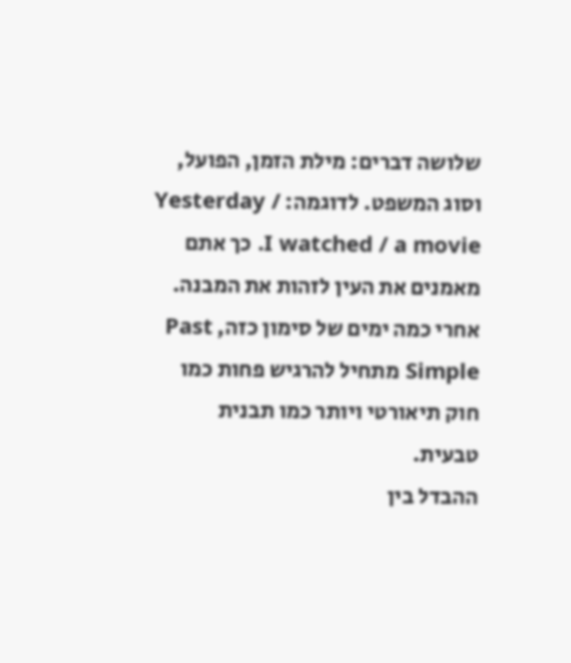שלושה דברים: מילת הזמן, הפועל, וסוג המשפט. לדוגמה: Yesterday / I watched / a movie. כך אתם מאמנים את העין לזהות את המבנה. אחרי כמה ימים של סימון כזה, Past Simple מתחיל להרגיש פחות כמו חוק תיאורטי ויותר כמו תבנית טבעית.
ההבדל בין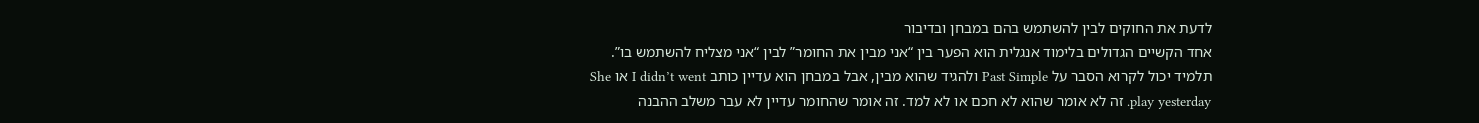לדעת את החוקים לבין להשתמש בהם במבחן ובדיבור
אחד הקשיים הגדולים בלימוד אנגלית הוא הפער בין “אני מבין את החומר” לבין “אני מצליח להשתמש בו”. תלמיד יכול לקרוא הסבר על Past Simple ולהגיד שהוא מבין, אבל במבחן הוא עדיין כותב I didn’t went או She play yesterday. זה לא אומר שהוא לא חכם או לא למד. זה אומר שהחומר עדיין לא עבר משלב ההבנה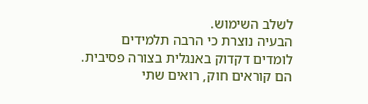לשלב השימוש.
הבעיה נוצרת כי הרבה תלמידים לומדים דקדוק באנגלית בצורה פסיבית. הם קוראים חוק, רואים שתי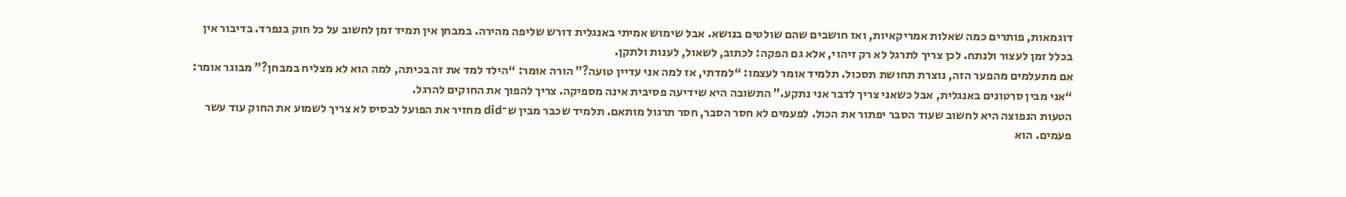דוגמאות, פותרים כמה שאלות אמריקאיות, ואז חושבים שהם שולטים בנושא. אבל שימוש אמיתי באנגלית דורש שליפה מהירה. במבחן אין תמיד זמן לחשוב על כל חוק בנפרד. בדיבור אין בכלל זמן לעצור ולנתח. לכן צריך לתרגל לא רק זיהוי, אלא גם הפקה: לכתוב, לשאול, לענות ולתקן.
אם מתעלמים מהפער הזה, נוצרת תחושת תסכול. תלמיד אומר לעצמו: “למדתי, אז למה אני עדיין טועה?” הורה אומר: “הילד למד את זה בכיתה, למה הוא לא מצליח במבחן?” מבוגר אומר: “אני מבין סרטונים באנגלית, אבל כשאני צריך לדבר אני נתקע.” התשובה היא שידיעה פסיבית אינה מספיקה. צריך להפוך את החוקים להרגל.
הטעות הנפוצה היא לחשוב שעוד הסבר יפתור את הכול. לפעמים לא חסר הסבר, חסר תרגול מותאם. תלמיד שכבר מבין ש־did מחזיר את הפועל לבסיס לא צריך לשמוע את החוק עוד עשר פעמים. הוא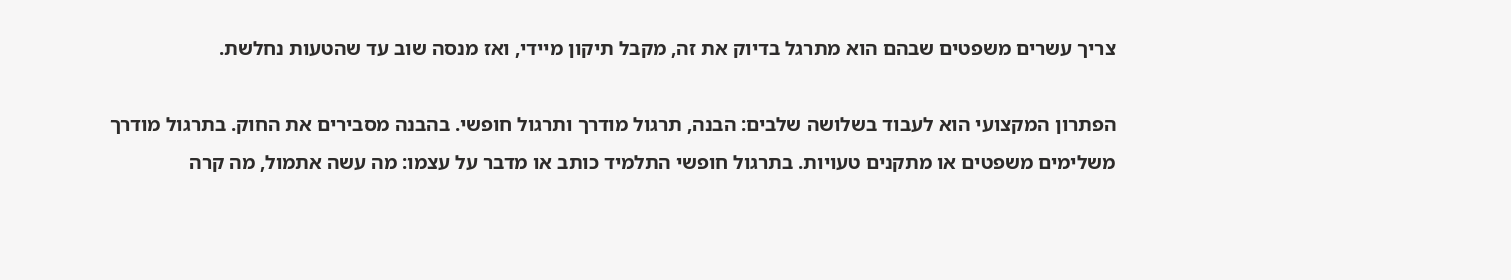צריך עשרים משפטים שבהם הוא מתרגל בדיוק את זה, מקבל תיקון מיידי, ואז מנסה שוב עד שהטעות נחלשת.

הפתרון המקצועי הוא לעבוד בשלושה שלבים: הבנה, תרגול מודרך ותרגול חופשי. בהבנה מסבירים את החוק. בתרגול מודרך משלימים משפטים או מתקנים טעויות. בתרגול חופשי התלמיד כותב או מדבר על עצמו: מה עשה אתמול, מה קרה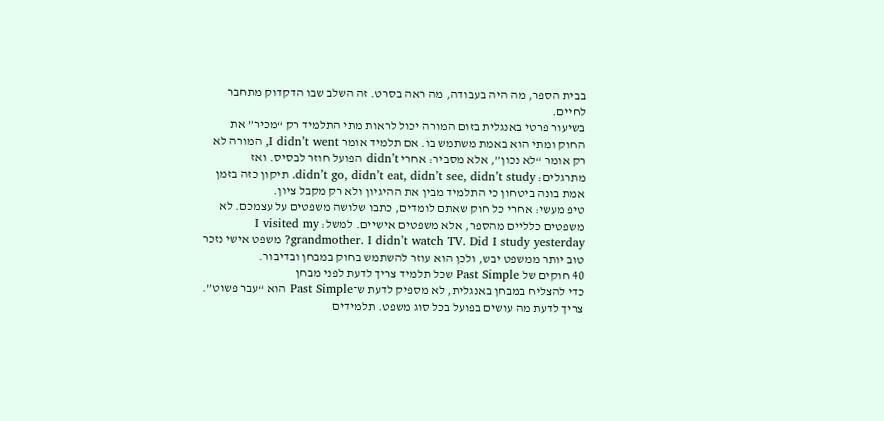בבית הספר, מה היה בעבודה, מה ראה בסרט. זה השלב שבו הדקדוק מתחבר לחיים.
בשיעור פרטי באנגלית בזום המורה יכול לראות מתי התלמיד רק “מכיר” את החוק ומתי הוא באמת משתמש בו. אם תלמיד אומר I didn’t went, המורה לא רק אומר “לא נכון”, אלא מסביר: אחרי didn’t הפועל חוזר לבסיס. ואז מתרגלים: didn’t go, didn’t eat, didn’t see, didn’t study. תיקון כזה בזמן אמת בונה ביטחון כי התלמיד מבין את ההיגיון ולא רק מקבל ציון.
טיפ מעשי: אחרי כל חוק שאתם לומדים, כתבו שלושה משפטים על עצמכם. לא משפטים כלליים מהספר, אלא משפטים אישיים. למשל: I visited my grandmother. I didn’t watch TV. Did I study yesterday? משפט אישי נזכר טוב יותר ממשפט יבש, ולכן הוא עוזר להשתמש בחוק במבחן ובדיבור.
40 חוקים של Past Simple שכל תלמיד צריך לדעת לפני מבחן
כדי להצליח במבחן באנגלית, לא מספיק לדעת ש־Past Simple הוא “עבר פשוט”. צריך לדעת מה עושים בפועל בכל סוג משפט. תלמידים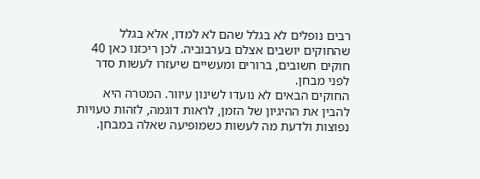רבים נופלים לא בגלל שהם לא למדו, אלא בגלל שהחוקים יושבים אצלם בערבוביה. לכן ריכזנו כאן 40 חוקים חשובים, ברורים ומעשיים שיעזרו לעשות סדר לפני מבחן.
החוקים הבאים לא נועדו לשינון עיוור. המטרה היא להבין את ההיגיון של הזמן, לראות דוגמה, לזהות טעויות נפוצות ולדעת מה לעשות כשמופיעה שאלה במבחן.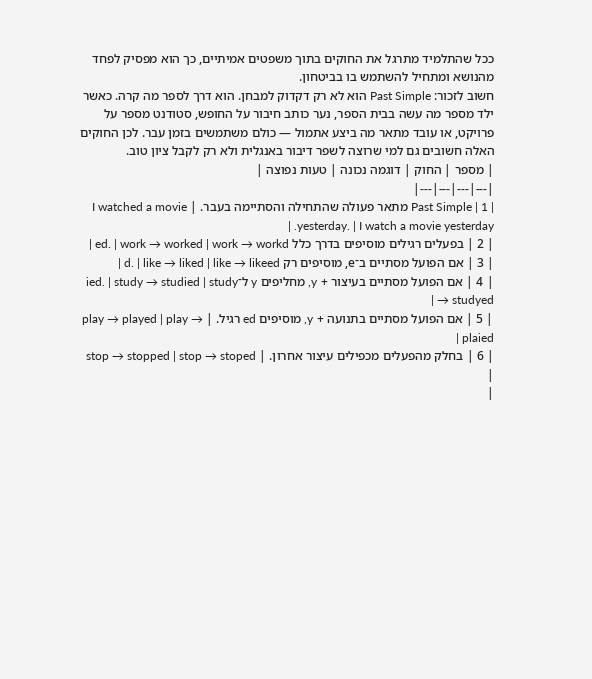ככל שהתלמיד מתרגל את החוקים בתוך משפטים אמיתיים, כך הוא מפסיק לפחד מהנושא ומתחיל להשתמש בו בביטחון.
חשוב לזכור: Past Simple הוא לא רק דקדוק למבחן. הוא דרך לספר מה קרה. כאשר ילד מספר מה עשה בבית הספר, נער כותב חיבור על החופש, סטודנט מספר על פרויקט, או עובד מתאר מה ביצע אתמול — כולם משתמשים בזמן עבר. לכן החוקים האלה חשובים גם למי שרוצה לשפר דיבור באנגלית ולא רק לקבל ציון טוב.
| מספר | החוק | דוגמה נכונה | טעות נפוצה |
|---|---|---|---|
| 1 | Past Simple מתאר פעולה שהתחילה והסתיימה בעבר. | I watched a movie yesterday. | I watch a movie yesterday. |
| 2 | בפעלים רגילים מוסיפים בדרך כלל ed. | work → worked | work → workd |
| 3 | אם הפועל מסתיים ב־e, מוסיפים רק d. | like → liked | like → likeed |
| 4 | אם הפועל מסתיים בעיצור + y, מחליפים y ל־ied. | study → studied | study → studyed |
| 5 | אם הפועל מסתיים בתנועה + y, מוסיפים ed רגיל. | play → played | play → plaied |
| 6 | בחלק מהפעלים מכפילים עיצור אחרון. | stop → stopped | stop → stoped |
|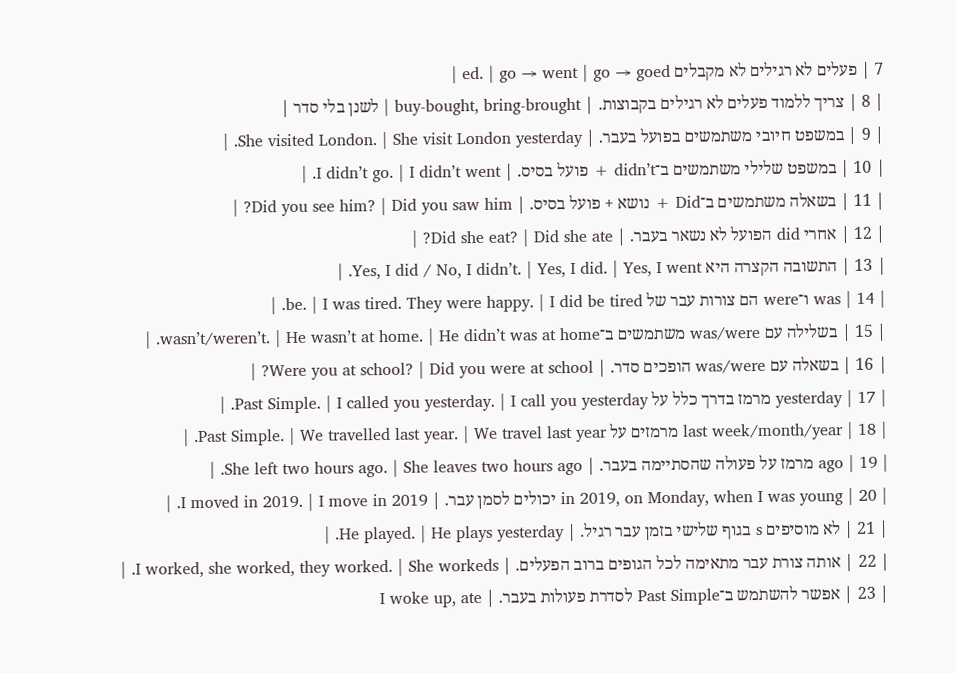7 | פעלים לא רגילים לא מקבלים ed. | go → went | go → goed |
| 8 | צריך ללמוד פעלים לא רגילים בקבוצות. | buy-bought, bring-brought | לשנן בלי סדר |
| 9 | במשפט חיובי משתמשים בפועל בעבר. | She visited London. | She visit London yesterday. |
| 10 | במשפט שלילי משתמשים ב־didn’t + פועל בסיס. | I didn’t go. | I didn’t went. |
| 11 | בשאלה משתמשים ב־Did + נושא + פועל בסיס. | Did you see him? | Did you saw him? |
| 12 | אחרי did הפועל לא נשאר בעבר. | Did she eat? | Did she ate? |
| 13 | התשובה הקצרה היא Yes, I did / No, I didn’t. | Yes, I did. | Yes, I went. |
| 14 | was ו־were הם צורות עבר של be. | I was tired. They were happy. | I did be tired. |
| 15 | בשלילה עם was/were משתמשים ב־wasn’t/weren’t. | He wasn’t at home. | He didn’t was at home. |
| 16 | בשאלה עם was/were הופכים סדר. | Were you at school? | Did you were at school? |
| 17 | yesterday מרמז בדרך כלל על Past Simple. | I called you yesterday. | I call you yesterday. |
| 18 | last week/month/year מרמזים על Past Simple. | We travelled last year. | We travel last year. |
| 19 | ago מרמז על פעולה שהסתיימה בעבר. | She left two hours ago. | She leaves two hours ago. |
| 20 | in 2019, on Monday, when I was young יכולים לסמן עבר. | I moved in 2019. | I move in 2019. |
| 21 | לא מוסיפים s בגוף שלישי בזמן עבר רגיל. | He played. | He plays yesterday. |
| 22 | אותה צורת עבר מתאימה לכל הגופים ברוב הפעלים. | I worked, she worked, they worked. | She workeds. |
| 23 | אפשר להשתמש ב־Past Simple לסדרת פעולות בעבר. | I woke up, ate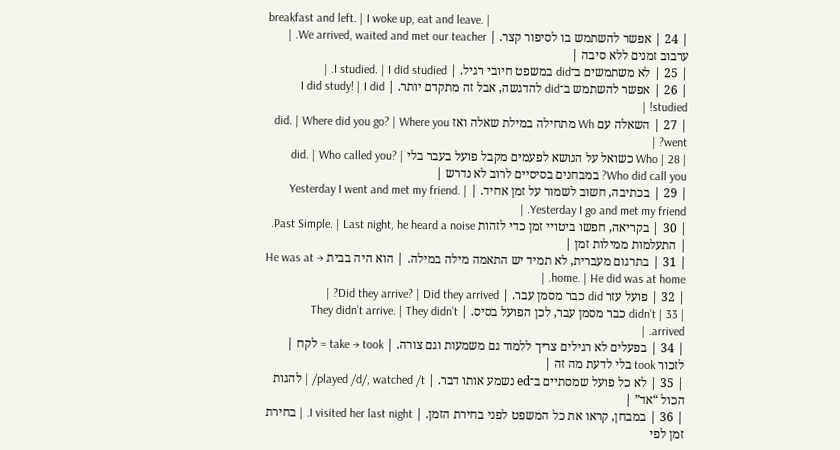breakfast and left. | I woke up, eat and leave. |
| 24 | אפשר להשתמש בו לסיפור קצר. | We arrived, waited and met our teacher. | ערבוב זמנים ללא סיבה |
| 25 | לא משתמשים ב־did במשפט חיובי רגיל. | I studied. | I did studied. |
| 26 | אפשר להשתמש ב־did להדגשה, אבל זה מתקדם יותר. | I did study! | I did studied! |
| 27 | השאלה עם Wh מתחילה במילת שאלה ואז did. | Where did you go? | Where you went? |
| 28 | Who כשואל על הנושא לפעמים מקבל פועל בעבר בלי did. | Who called you? | Who did call you? במבחנים בסיסיים לרוב לא נדרש |
| 29 | בכתיבה, חשוב לשמור על זמן אחיד. | Yesterday I went and met my friend. | Yesterday I go and met my friend. |
| 30 | בקריאה, חפשו ביטויי זמן כדי לזהות Past Simple. | Last night, he heard a noise. | התעלמות ממילות זמן |
| 31 | בתרגום מעברית, לא תמיד יש התאמה מילה במילה. | הוא היה בבית → He was at home. | He did was at home. |
| 32 | פועל עזר did כבר מסמן עבר. | Did they arrive? | Did they arrived? |
| 33 | didn’t כבר מסמן עבר, לכן הפועל בסיס. | They didn’t arrive. | They didn’t arrived. |
| 34 | בפעלים לא רגילים צריך ללמוד גם משמעות וגם צורה. | take → took = לקח | לזכור took בלי לדעת מה זה |
| 35 | לא כל פועל שמסתיים ב־ed נשמע אותו דבר. | played /d/, watched /t/ | להגות הכול “אד” |
| 36 | במבחן, קראו את כל המשפט לפני בחירת הזמן. | I visited her last night. | בחירת זמן לפי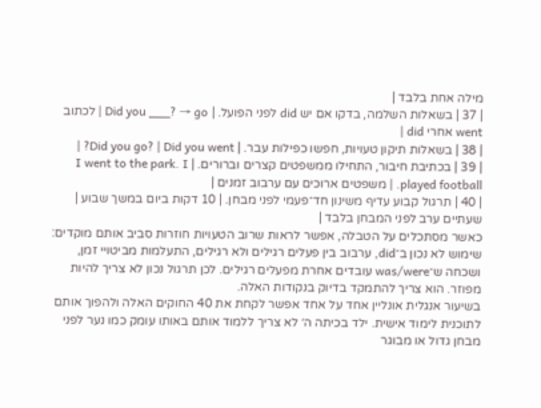מילה אחת בלבד |
| 37 | בשאלות השלמה, בדקו אם יש did לפני הפועל. | Did you ___? → go | לכתוב went אחרי did |
| 38 | בשאלות תיקון טעויות, חפשו כפילות עבר. | Did you go? | Did you went? |
| 39 | בכתיבת חיבור, התחילו ממשפטים קצרים וברורים. | I went to the park. I played football. | משפטים ארוכים עם ערבוב זמנים |
| 40 | תרגול קבוע עדיף משינון חד־פעמי לפני מבחן. | 10 דקות ביום במשך שבוע | שעתיים ערב לפני המבחן בלבד |
כאשר מסתכלים על הטבלה, אפשר לראות שרוב הטעויות חוזרות סביב אותם מוקדים: שימוש לא נכון ב־did, ערבוב בין פעלים רגילים ולא רגילים, התעלמות מביטויי זמן, ושכחה ש־was/were עובדים אחרת מפעלים רגילים. לכן תרגול נכון לא צריך להיות מפוזר. הוא צריך להתמקד בדיוק בנקודות האלה.
בשיעור אנגלית אונליין אחד על אחד אפשר לקחת את 40 החוקים האלה ולהפוך אותם לתוכנית לימוד אישית. ילד בכיתה ה׳ לא צריך ללמוד אותם באותו עומק כמו נער לפני מבחן גדול או מבוגר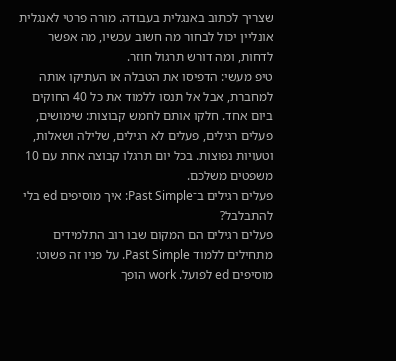שצריך לכתוב באנגלית בעבודה. מורה פרטי לאנגלית אונליין יכול לבחור מה חשוב עכשיו, מה אפשר לדחות, ומה דורש תרגול חוזר.
טיפ מעשי: הדפיסו את הטבלה או העתיקו אותה למחברת, אבל אל תנסו ללמוד את כל 40 החוקים ביום אחד. חלקו אותם לחמש קבוצות: שימושים, פעלים רגילים, פעלים לא רגילים, שלילה ושאלות, וטעויות נפוצות. בכל יום תרגלו קבוצה אחת עם 10 משפטים משלכם.
פעלים רגילים ב־Past Simple: איך מוסיפים ed בלי להתבלבל?
פעלים רגילים הם המקום שבו רוב התלמידים מתחילים ללמוד Past Simple. על פניו זה פשוט: מוסיפים ed לפועל. work הופך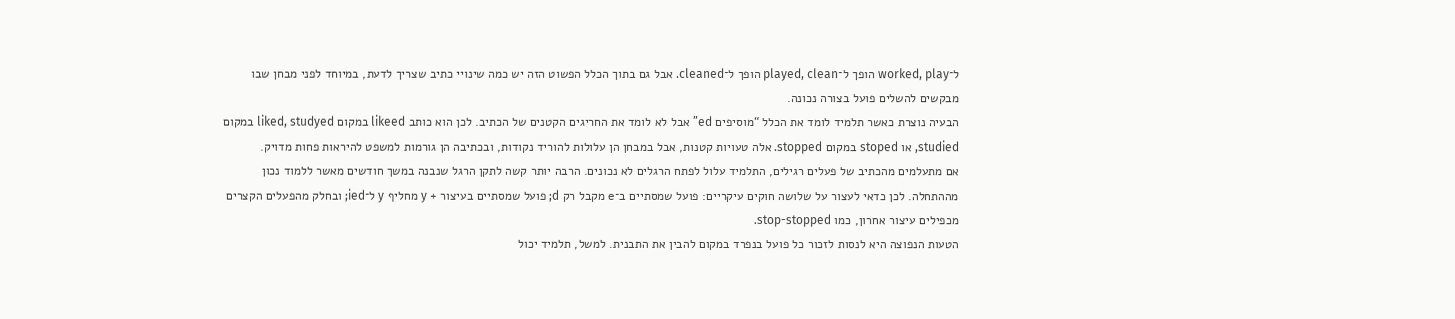ל־worked, play הופך ל־played, clean הופך ל־cleaned. אבל גם בתוך הכלל הפשוט הזה יש כמה שינויי כתיב שצריך לדעת, במיוחד לפני מבחן שבו מבקשים להשלים פועל בצורה נכונה.
הבעיה נוצרת כאשר תלמיד לומד את הכלל “מוסיפים ed” אבל לא לומד את החריגים הקטנים של הכתיב. לכן הוא כותב likeed במקום liked, studyed במקום studied, או stoped במקום stopped. אלה טעויות קטנות, אבל במבחן הן עלולות להוריד נקודות, ובכתיבה הן גורמות למשפט להיראות פחות מדויק.
אם מתעלמים מהכתיב של פעלים רגילים, התלמיד עלול לפתח הרגלים לא נכונים. הרבה יותר קשה לתקן הרגל שנבנה במשך חודשים מאשר ללמוד נכון מההתחלה. לכן כדאי לעצור על שלושה חוקים עיקריים: פועל שמסתיים ב־e מקבל רק d; פועל שמסתיים בעיצור + y מחליף y ל־ied; ובחלק מהפעלים הקצרים מכפילים עיצור אחרון, כמו stop-stopped.
הטעות הנפוצה היא לנסות לזכור כל פועל בנפרד במקום להבין את התבנית. למשל, תלמיד יכול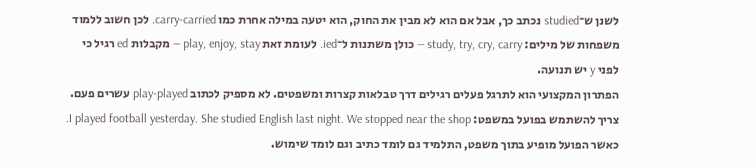לשנן ש־studied נכתב כך, אבל אם הוא לא מבין את החוק, הוא יטעה במילה אחרת כמו carry-carried. לכן חשוב ללמוד משפחות של מילים: study, try, cry, carry — כולן משתנות ל־ied. לעומת זאת play, enjoy, stay — מקבלות ed רגיל כי לפני y יש תנועה.
הפתרון המקצועי הוא לתרגל פעלים רגילים דרך טבלאות קצרות ומשפטים. לא מספיק לכתוב play-played עשרים פעם. צריך להשתמש בפועל במשפט: I played football yesterday. She studied English last night. We stopped near the shop. כאשר הפועל מופיע בתוך משפט, התלמיד גם לומד כתיב וגם לומד שימוש.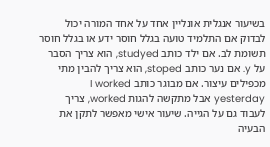בשיעור אנגלית אונליין אחד על אחד המורה יכול לבדוק אם התלמיד טועה בגלל חוסר ידע או בגלל חוסר תשומת לב. אם ילד כותב studyed, הוא צריך הסבר על y. אם נער כותב stoped, הוא צריך להבין מתי מכפילים עיצור. אם מבוגר כותב I worked yesterday אבל מתקשה להגות worked, צריך לעבוד גם על הגייה. שיעור אישי מאפשר לתקן את הבעיה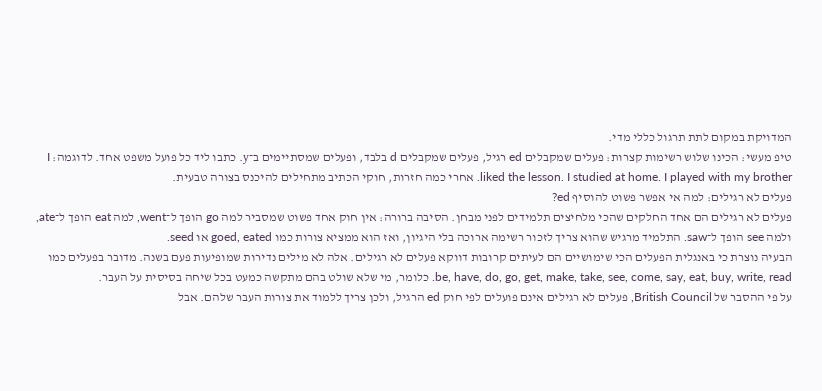המדויקת במקום לתת תרגול כללי מדי.
טיפ מעשי: הכינו שלוש רשימות קצרות: פעלים שמקבלים ed רגיל, פעלים שמקבלים d בלבד, ופעלים שמסתיימים ב־y. כתבו ליד כל פועל משפט אחד. לדוגמה: I liked the lesson. I studied at home. I played with my brother. אחרי כמה חזרות, חוקי הכתיב מתחילים להיכנס בצורה טבעית.
פעלים לא רגילים: למה אי אפשר פשוט להוסיף ed?
פעלים לא רגילים הם אחד החלקים שהכי מלחיצים תלמידים לפני מבחן. הסיבה ברורה: אין חוק אחד פשוט שמסביר למה go הופך ל־went, למה eat הופך ל־ate, ולמה see הופך ל־saw. התלמיד מרגיש שהוא צריך לזכור רשימה ארוכה בלי היגיון, ואז הוא ממציא צורות כמו goed, eated או seed.
הבעיה נוצרת כי באנגלית הפעלים הכי שימושיים הם לעיתים קרובות דווקא פעלים לא רגילים. אלה לא מילים נדירות שמופיעות פעם בשנה. מדובר בפעלים כמו be, have, do, go, get, make, take, see, come, say, eat, buy, write, read. כלומר, מי שלא שולט בהם מתקשה כמעט בכל שיחה בסיסית על העבר.
על פי ההסבר של British Council, פעלים לא רגילים אינם פועלים לפי חוק ed הרגיל, ולכן צריך ללמוד את צורות העבר שלהם. אבל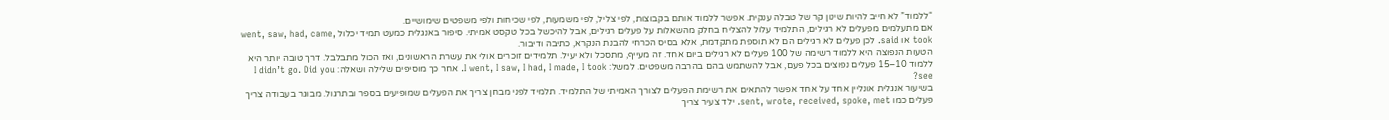“ללמוד” לא חייב להיות שינון קר של טבלה ענקית. אפשר ללמוד אותם בקבוצות, לפי צליל, לפי משמעות, לפי שכיחות ולפי משפטים שימושיים.
אם מתעלמים מפעלים לא רגילים, התלמיד עלול להצליח בחלק מהשאלות על פעלים רגילים, אבל להיכשל בכל טקסט אמיתי. סיפור באנגלית כמעט תמיד יכלול went, saw, had, came, took או said. לכן פעלים לא רגילים הם לא תוספת מתקדמת, אלא בסיס הכרחי להבנת הנקרא, כתיבה ודיבור.
הטעות הנפוצה היא ללמוד רשימה של 100 פעלים לא רגילים ביום אחד. זה מעייף, מתסכל ולא יעיל. תלמידים זוכרים אולי את עשרת הראשונים, ואז הכול מתבלבל. דרך טובה יותר היא ללמוד 10–15 פעלים נפוצים בכל פעם, אבל להשתמש בהם בהרבה משפטים. למשל: I went, I saw, I had, I made, I took. אחר כך מוסיפים שלילה ושאלה: I didn’t go. Did you see?
בשיעור אנגלית אונליין אחד על אחד אפשר להתאים את רשימת הפעלים לצורך האמיתי של התלמיד. תלמיד לפני מבחן צריך את הפעלים שמופיעים בספר ובתרגול. מבוגר בעבודה צריך פעלים כמו sent, wrote, received, spoke, met. ילד צעיר צריך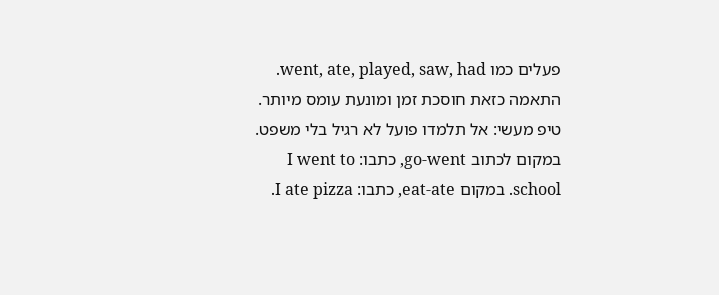פעלים כמו went, ate, played, saw, had. התאמה כזאת חוסכת זמן ומונעת עומס מיותר.
טיפ מעשי: אל תלמדו פועל לא רגיל בלי משפט. במקום לכתוב go-went, כתבו: I went to school. במקום eat-ate, כתבו: I ate pizza.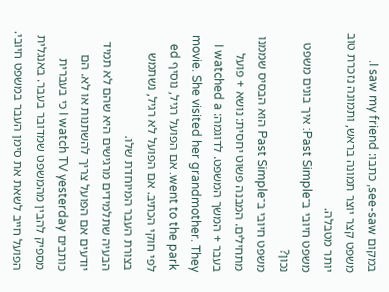במקום see-saw, כתבו: I saw my friend. משפט קצר יוצר תמונה בראש, ותמונה נזכרת טוב יותר מטבלה.
משפט חיובי ב־Past Simple: איך בונים משפט נכון?
משפט חיובי ב־Past Simple הוא הבסיס שממנו מתחילים. המבנה פשוט יחסית: נושא + פועל בעבר + המשך המשפט. לדוגמה: I watched a movie. She visited her grandmother. They went to the park. אם הפועל רגיל, נוסיף ed לפי חוקי הכתיב. אם הפועל לא רגיל, נשתמש בצורת העבר המיוחדת שלו.
הבעיה שתלמידים מרגישים היא שהם לא תמיד יודעים אם הפועל צריך להשתנות או לא. הם כותבים I watch TV yesterday כי בעברית מספיק להבין מהמשפט שמדובר בעבר. באנגלית הפועל חייב לשאת את סימן העבר במשפט חיובי.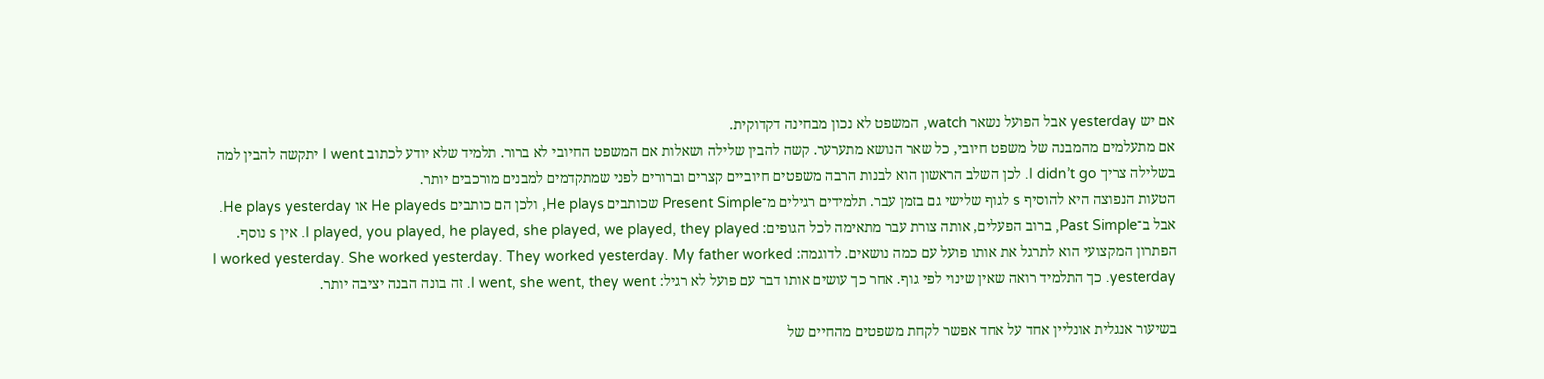אם יש yesterday אבל הפועל נשאר watch, המשפט לא נכון מבחינה דקדוקית.
אם מתעלמים מהמבנה של משפט חיובי, כל שאר הנושא מתערער. קשה להבין שלילה ושאלות אם המשפט החיובי לא ברור. תלמיד שלא יודע לכתוב I went יתקשה להבין למה בשלילה צריך I didn’t go. לכן השלב הראשון הוא לבנות הרבה משפטים חיוביים קצרים וברורים לפני שמתקדמים למבנים מורכבים יותר.
הטעות הנפוצה היא להוסיף s לגוף שלישי גם בזמן עבר. תלמידים רגילים מ־Present Simple שכותבים He plays, ולכן הם כותבים He playeds או He plays yesterday. אבל ב־Past Simple, ברוב הפעלים, אותה צורת עבר מתאימה לכל הגופים: I played, you played, he played, she played, we played, they played. אין s נוסף.
הפתרון המקצועי הוא לתרגל את אותו פועל עם כמה נושאים. לדוגמה: I worked yesterday. She worked yesterday. They worked yesterday. My father worked yesterday. כך התלמיד רואה שאין שינוי לפי גוף. אחר כך עושים אותו דבר עם פועל לא רגיל: I went, she went, they went. זה בונה הבנה יציבה יותר.

בשיעור אנגלית אונליין אחד על אחד אפשר לקחת משפטים מהחיים של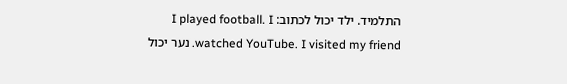התלמיד. ילד יכול לכתוב: I played football. I watched YouTube. I visited my friend. נער יכול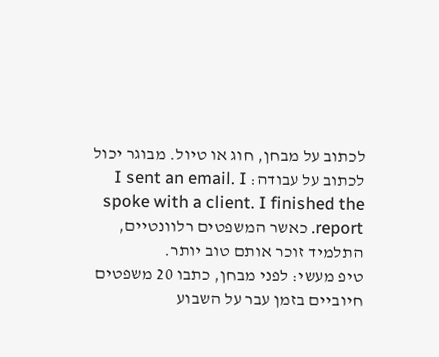לכתוב על מבחן, חוג או טיול. מבוגר יכול לכתוב על עבודה: I sent an email. I spoke with a client. I finished the report. כאשר המשפטים רלוונטיים, התלמיד זוכר אותם טוב יותר.
טיפ מעשי: לפני מבחן, כתבו 20 משפטים חיוביים בזמן עבר על השבוע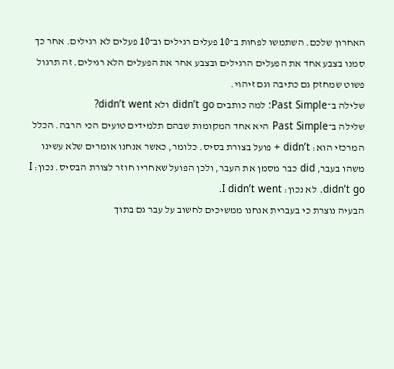האחרון שלכם. השתמשו לפחות ב־10 פעלים רגילים וב־10 פעלים לא רגילים. אחר כך סמנו בצבע אחד את הפעלים הרגילים ובצבע אחר את הפעלים הלא רגילים. זה תרגול פשוט שמחזק גם כתיבה וגם זיהוי.
שלילה ב־Past Simple: למה כותבים didn’t go ולא didn’t went?
שלילה ב־Past Simple היא אחד המקומות שבהם תלמידים טועים הכי הרבה. הכלל המרכזי הוא: didn’t + פועל בצורת בסיס. כלומר, כאשר אנחנו אומרים שלא עשינו משהו בעבר, did כבר מסמן את העבר, ולכן הפועל שאחריו חוזר לצורת הבסיס. נכון: I didn’t go. לא נכון: I didn’t went.
הבעיה נוצרת כי בעברית אנחנו ממשיכים לחשוב על עבר גם בתוך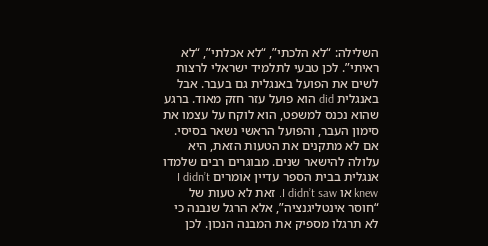השלילה: “לא הלכתי”, “לא אכלתי”, “לא ראיתי”. לכן טבעי לתלמיד ישראלי לרצות לשים את הפועל באנגלית גם בעבר. אבל באנגלית did הוא פועל עזר חזק מאוד. ברגע שהוא נכנס למשפט, הוא לוקח על עצמו את סימון העבר, והפועל הראשי נשאר בסיסי.
אם לא מתקנים את הטעות הזאת, היא עלולה להישאר שנים. מבוגרים רבים שלמדו אנגלית בבית הספר עדיין אומרים I didn’t knew או I didn’t saw. זאת לא טעות של “חוסר אינטליגנציה”, אלא הרגל שנבנה כי לא תרגלו מספיק את המבנה הנכון. לכן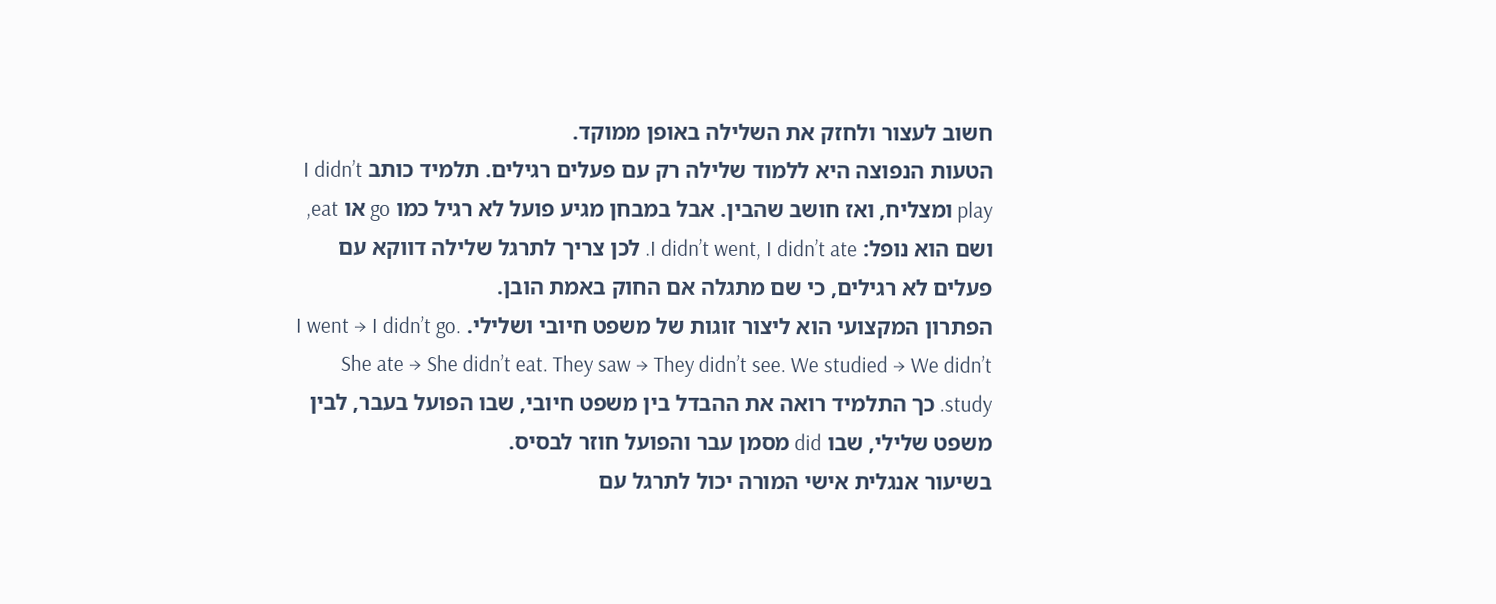חשוב לעצור ולחזק את השלילה באופן ממוקד.
הטעות הנפוצה היא ללמוד שלילה רק עם פעלים רגילים. תלמיד כותב I didn’t play ומצליח, ואז חושב שהבין. אבל במבחן מגיע פועל לא רגיל כמו go או eat, ושם הוא נופל: I didn’t went, I didn’t ate. לכן צריך לתרגל שלילה דווקא עם פעלים לא רגילים, כי שם מתגלה אם החוק באמת הובן.
הפתרון המקצועי הוא ליצור זוגות של משפט חיובי ושלילי. I went → I didn’t go. She ate → She didn’t eat. They saw → They didn’t see. We studied → We didn’t study. כך התלמיד רואה את ההבדל בין משפט חיובי, שבו הפועל בעבר, לבין משפט שלילי, שבו did מסמן עבר והפועל חוזר לבסיס.
בשיעור אנגלית אישי המורה יכול לתרגל עם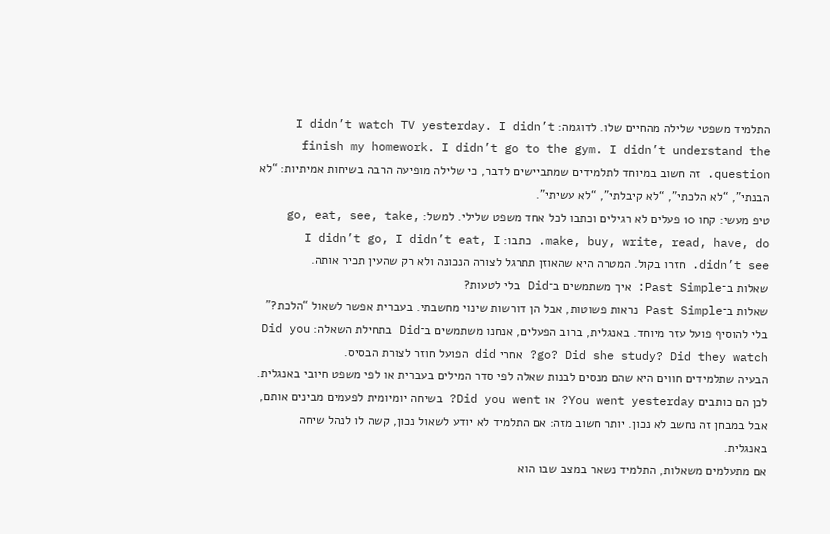התלמיד משפטי שלילה מהחיים שלו. לדוגמה: I didn’t watch TV yesterday. I didn’t finish my homework. I didn’t go to the gym. I didn’t understand the question. זה חשוב במיוחד לתלמידים שמתביישים לדבר, כי שלילה מופיעה הרבה בשיחות אמיתיות: “לא הבנתי”, “לא הלכתי”, “לא קיבלתי”, “לא עשיתי”.
טיפ מעשי: קחו 10 פעלים לא רגילים וכתבו לכל אחד משפט שלילי. למשל: go, eat, see, take, make, buy, write, read, have, do. כתבו: I didn’t go, I didn’t eat, I didn’t see. חזרו בקול. המטרה היא שהאוזן תתרגל לצורה הנכונה ולא רק שהעין תכיר אותה.
שאלות ב־Past Simple: איך משתמשים ב־Did בלי לטעות?
שאלות ב־Past Simple נראות פשוטות, אבל הן דורשות שינוי מחשבתי. בעברית אפשר לשאול “הלכת?” בלי להוסיף פועל עזר מיוחד. באנגלית, ברוב הפעלים, אנחנו משתמשים ב־Did בתחילת השאלה: Did you go? Did she study? Did they watch? אחרי did הפועל חוזר לצורת הבסיס.
הבעיה שתלמידים חווים היא שהם מנסים לבנות שאלה לפי סדר המילים בעברית או לפי משפט חיובי באנגלית. לכן הם כותבים You went yesterday? או Did you went? בשיחה יומיומית לפעמים מבינים אותם, אבל במבחן זה נחשב לא נכון. יותר חשוב מזה: אם התלמיד לא יודע לשאול נכון, קשה לו לנהל שיחה באנגלית.
אם מתעלמים משאלות, התלמיד נשאר במצב שבו הוא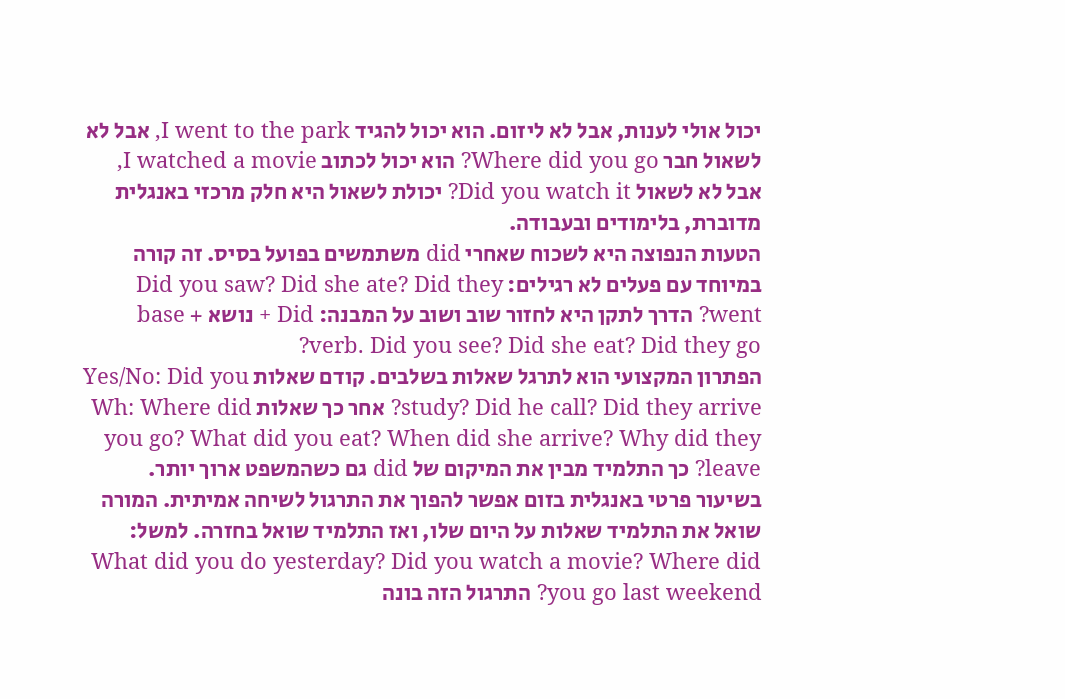יכול אולי לענות, אבל לא ליזום. הוא יכול להגיד I went to the park, אבל לא לשאול חבר Where did you go? הוא יכול לכתוב I watched a movie, אבל לא לשאול Did you watch it? יכולת לשאול היא חלק מרכזי באנגלית מדוברת, בלימודים ובעבודה.
הטעות הנפוצה היא לשכוח שאחרי did משתמשים בפועל בסיס. זה קורה במיוחד עם פעלים לא רגילים: Did you saw? Did she ate? Did they went? הדרך לתקן היא לחזור שוב ושוב על המבנה: Did + נושא + base verb. Did you see? Did she eat? Did they go?
הפתרון המקצועי הוא לתרגל שאלות בשלבים. קודם שאלות Yes/No: Did you study? Did he call? Did they arrive? אחר כך שאלות Wh: Where did you go? What did you eat? When did she arrive? Why did they leave? כך התלמיד מבין את המיקום של did גם כשהמשפט ארוך יותר.
בשיעור פרטי באנגלית בזום אפשר להפוך את התרגול לשיחה אמיתית. המורה שואל את התלמיד שאלות על היום שלו, ואז התלמיד שואל בחזרה. למשל: What did you do yesterday? Did you watch a movie? Where did you go last weekend? התרגול הזה בונה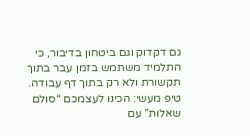גם דקדוק וגם ביטחון בדיבור, כי התלמיד משתמש בזמן עבר בתוך תקשורת ולא רק בתוך דף עבודה.
טיפ מעשי: הכינו לעצמכם “סולם שאלות” עם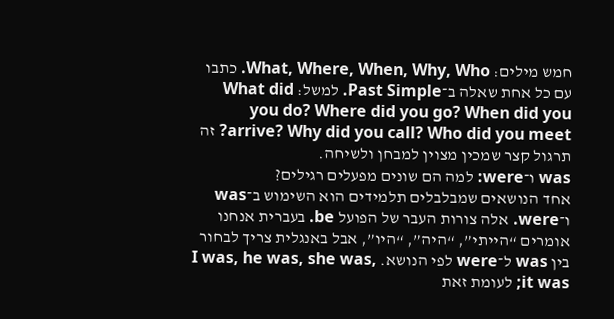חמש מילים: What, Where, When, Why, Who. כתבו עם כל אחת שאלה ב־Past Simple. למשל: What did you do? Where did you go? When did you arrive? Why did you call? Who did you meet? זה תרגול קצר שמכין מצוין למבחן ולשיחה.
was ו־were: למה הם שונים מפעלים רגילים?
אחד הנושאים שמבלבלים תלמידים הוא השימוש ב־was ו־were. אלה צורות העבר של הפועל be. בעברית אנחנו אומרים “הייתי”, “היה”, “היו”, אבל באנגלית צריך לבחור בין was ל־were לפי הנושא. I was, he was, she was, it was; לעומת זאת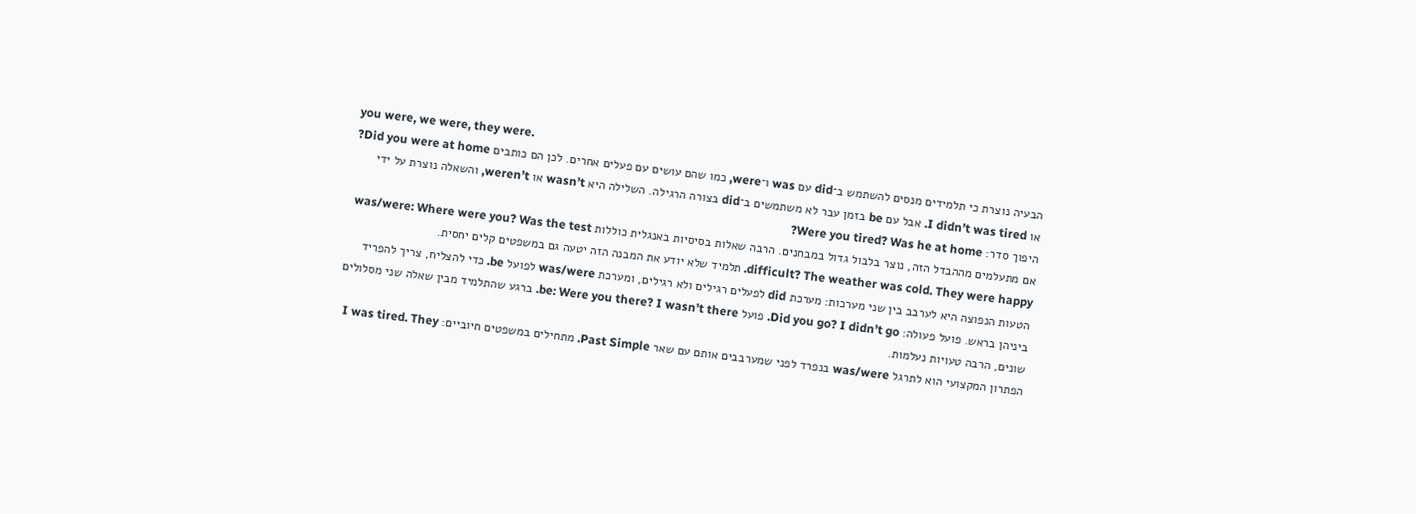you were, we were, they were.
הבעיה נוצרת כי תלמידים מנסים להשתמש ב־did עם was ו־were, כמו שהם עושים עם פעלים אחרים. לכן הם כותבים Did you were at home? או I didn’t was tired. אבל עם be בזמן עבר לא משתמשים ב־did בצורה הרגילה. השלילה היא wasn’t או weren’t, והשאלה נוצרת על ידי היפוך סדר: Were you tired? Was he at home?
אם מתעלמים מההבדל הזה, נוצר בלבול גדול במבחנים. הרבה שאלות בסיסיות באנגלית כוללות was/were: Where were you? Was the test difficult? The weather was cold. They were happy. תלמיד שלא יודע את המבנה הזה יטעה גם במשפטים קלים יחסית.
הטעות הנפוצה היא לערבב בין שני מערכות: מערכת did לפעלים רגילים ולא רגילים, ומערכת was/were לפועל be. כדי להצליח, צריך להפריד ביניהן בראש. פועל פעולה: Did you go? I didn’t go. פועל be: Were you there? I wasn’t there. ברגע שהתלמיד מבין שאלה שני מסלולים שונים, הרבה טעויות נעלמות.
הפתרון המקצועי הוא לתרגל was/were בנפרד לפני שמערבבים אותם עם שאר Past Simple. מתחילים במשפטים חיוביים: I was tired. They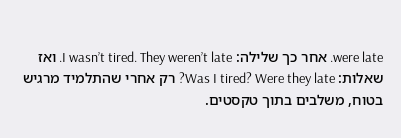were late. אחר כך שלילה: I wasn’t tired. They weren’t late. ואז שאלות: Was I tired? Were they late? רק אחרי שהתלמיד מרגיש בטוח, משלבים בתוך טקסטים.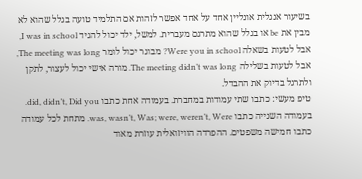בשיעור אנגלית אונליין אחד על אחד אפשר לזהות אם התלמיד טועה בגלל שהוא לא מבין את be או בגלל שהוא מתרגם מעברית. למשל, ילד יכול להגיד I was in school, אבל לטעות בשאלה Were you in school? מבוגר יכול לומר The meeting was long, אבל לטעות בשלילה The meeting didn’t was long. מורה אישי יכול לעצור, לתקן ולתרגל בדיוק את ההבדל.
טיפ מעשי: כתבו שתי עמודות במחברת. בעמודה אחת כתבו did, didn’t, Did you. בעמודה השנייה כתבו was, wasn’t, Was; were, weren’t, Were. מתחת לכל עמודה כתבו חמישה משפטים. ההפרדה הוויזואלית עוזרת מאוד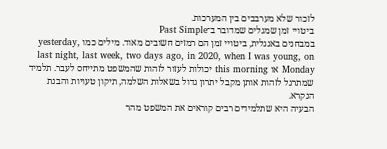לזכור שלא מערבבים בין המערכות.
ביטויי זמן שמגלים שמדובר ב־Past Simple
במבחנים באנגלית, ביטויי זמן הם רמזים חשובים מאוד. מילים כמו yesterday, last night, last week, two days ago, in 2020, when I was young, on Monday או this morning יכולות לעזור לזהות שהמשפט מתייחס לעבר. תלמיד שמתרגל לזהות אותן מקבל יתרון גדול בשאלות השלמה, תיקון טעויות והבנת הנקרא.
הבעיה היא שתלמידים רבים קוראים את המשפט מהר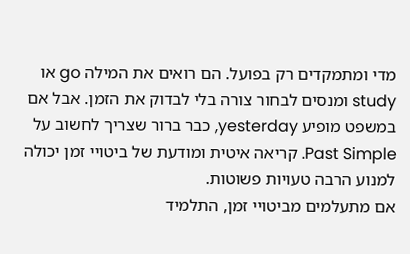מדי ומתמקדים רק בפועל. הם רואים את המילה go או study ומנסים לבחור צורה בלי לבדוק את הזמן. אבל אם במשפט מופיע yesterday, כבר ברור שצריך לחשוב על Past Simple. קריאה איטית ומודעת של ביטויי זמן יכולה למנוע הרבה טעויות פשוטות.
אם מתעלמים מביטויי זמן, התלמיד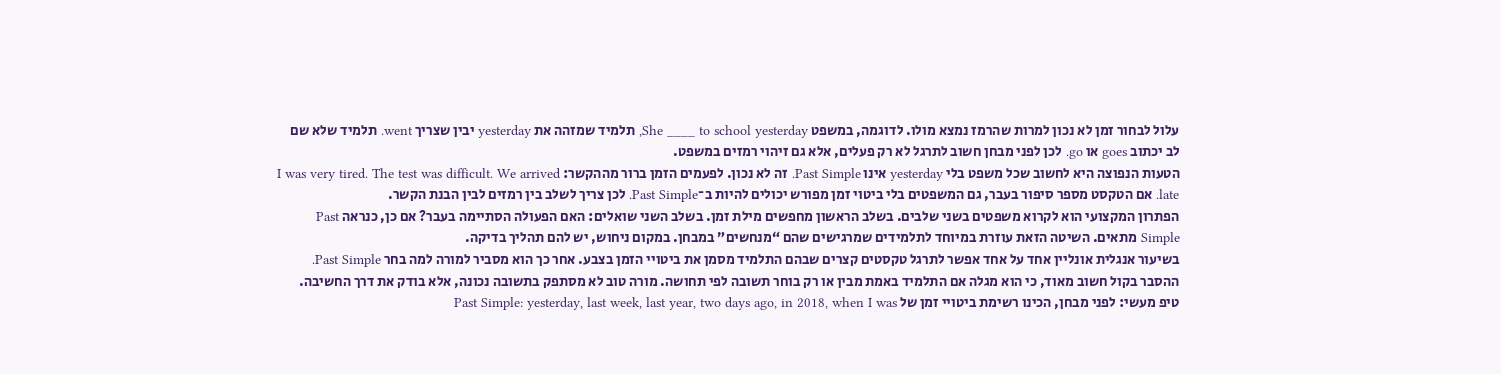עלול לבחור זמן לא נכון למרות שהרמז נמצא מולו. לדוגמה, במשפט She ____ to school yesterday, תלמיד שמזהה את yesterday יבין שצריך went. תלמיד שלא שם לב יכתוב goes או go. לכן לפני מבחן חשוב לתרגל לא רק פעלים, אלא גם זיהוי רמזים במשפט.
הטעות הנפוצה היא לחשוב שכל משפט בלי yesterday אינו Past Simple. זה לא נכון. לפעמים הזמן ברור מההקשר: I was very tired. The test was difficult. We arrived late. אם הטקסט מספר סיפור בעבר, גם המשפטים בלי ביטוי זמן מפורש יכולים להיות ב־Past Simple. לכן צריך לשלב בין רמזים לבין הבנת הקשר.
הפתרון המקצועי הוא לקרוא משפטים בשני שלבים. בשלב הראשון מחפשים מילת זמן. בשלב השני שואלים: האם הפעולה הסתיימה בעבר? אם כן, כנראה Past Simple מתאים. השיטה הזאת עוזרת במיוחד לתלמידים שמרגישים שהם “מנחשים” במבחן. במקום ניחוש, יש להם תהליך בדיקה.
בשיעור אנגלית אונליין אחד על אחד אפשר לתרגל טקסטים קצרים שבהם התלמיד מסמן את ביטויי הזמן בצבע. אחר כך הוא מסביר למורה למה בחר Past Simple. ההסבר בקול חשוב מאוד, כי הוא מגלה אם התלמיד באמת מבין או רק בוחר תשובה לפי תחושה. מורה טוב לא מסתפק בתשובה נכונה, אלא בודק את דרך החשיבה.
טיפ מעשי: לפני מבחן, הכינו רשימת ביטויי זמן של Past Simple: yesterday, last week, last year, two days ago, in 2018, when I was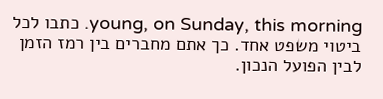young, on Sunday, this morning. כתבו לכל ביטוי משפט אחד. כך אתם מחברים בין רמז הזמן לבין הפועל הנכון.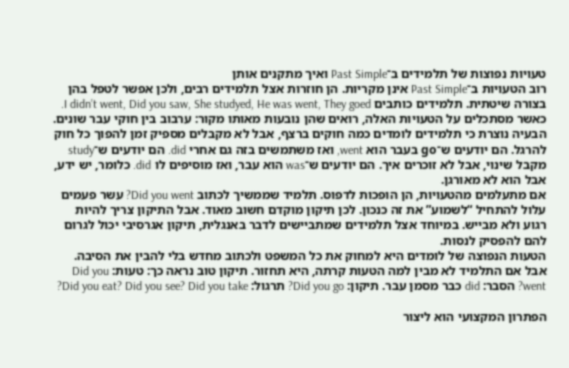טעויות נפוצות של תלמידים ב־Past Simple ואיך מתקנים אותן
רוב הטעויות ב־Past Simple אינן מקריות. הן חוזרות אצל תלמידים רבים, ולכן אפשר לטפל בהן בצורה שיטתית. תלמידים כותבים I didn’t went, Did you saw, She studyed, He was went, They goed. כאשר מסתכלים על הטעויות האלה, רואים שהן נובעות מאותו מקור: ערבוב בין חוקי עבר שונים.
הבעיה נוצרת כי תלמידים לומדים כמה חוקים ברצף, אבל לא מקבלים מספיק זמן להפוך כל חוק להרגל. הם יודעים ש־go בעבר הוא went, ואז משתמשים בזה גם אחרי did. הם יודעים ש־study מקבל שינוי, אבל לא זוכרים איך. הם יודעים ש־was הוא עבר, ואז מוסיפים לו did. כלומר, יש ידע, אבל הוא לא מאורגן.
אם מתעלמים מהטעויות, הן הופכות לדפוס. תלמיד שממשיך לכתוב Did you went? עשר פעמים עלול להתחיל “לשמוע” את זה כנכון. לכן תיקון מוקדם חשוב מאוד. אבל התיקון צריך להיות רגוע ולא מבייש. במיוחד אצל תלמידים שמתביישים לדבר באנגלית, תיקון אגרסיבי יכול לגרום להם להפסיק לנסות.
הטעות הנפוצה של לומדים היא למחוק את כל המשפט ולכתוב מחדש בלי להבין את הסיבה. אבל אם התלמיד לא מבין למה הטעות קרתה, היא תחזור. תיקון טוב נראה כך: טעות: Did you went? הסבר: did כבר מסמן עבר. תיקון: Did you go? תרגול: Did you eat? Did you see? Did you take?

הפתרון המקצועי הוא ליצור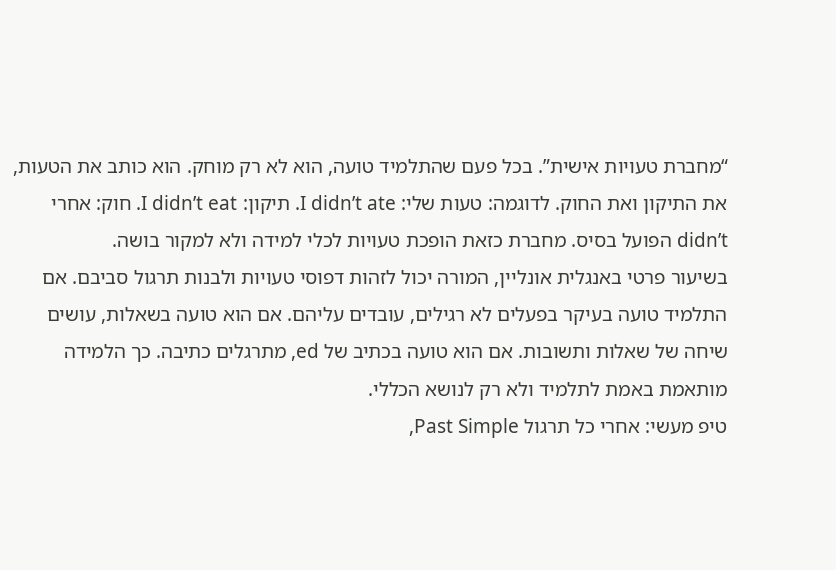“מחברת טעויות אישית”. בכל פעם שהתלמיד טועה, הוא לא רק מוחק. הוא כותב את הטעות, את התיקון ואת החוק. לדוגמה: טעות שלי: I didn’t ate. תיקון: I didn’t eat. חוק: אחרי didn’t הפועל בסיס. מחברת כזאת הופכת טעויות לכלי למידה ולא למקור בושה.
בשיעור פרטי באנגלית אונליין, המורה יכול לזהות דפוסי טעויות ולבנות תרגול סביבם. אם התלמיד טועה בעיקר בפעלים לא רגילים, עובדים עליהם. אם הוא טועה בשאלות, עושים שיחה של שאלות ותשובות. אם הוא טועה בכתיב של ed, מתרגלים כתיבה. כך הלמידה מותאמת באמת לתלמיד ולא רק לנושא הכללי.
טיפ מעשי: אחרי כל תרגול Past Simple,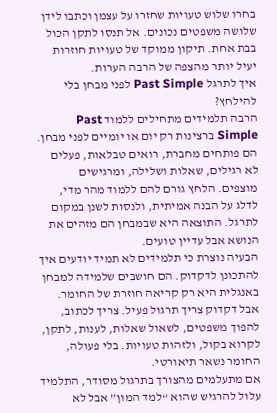בחרו שלוש טעויות שחזרו על עצמן וכתבו לידן שלושה משפטים נכונים. אל תנסו לתקן הכול בבת אחת. תיקון ממוקד של טעויות חוזרות יעיל יותר מהצפה של הרבה הערות.
איך לתרגל Past Simple לפני מבחן בלי להילחץ?
הרבה תלמידים מתחילים ללמוד Past Simple ברצינות רק יום או יומיים לפני מבחן. הם פותחים מחברת, רואים טבלאות, פעלים לא רגילים, שאלות ושלילה, ומרגישים מוצפים. הלחץ גורם להם ללמוד מהר מדי, לדלג על הבנה אמיתית, ולנסות לשנן במקום לתרגל. התוצאה היא שבמבחן הם מזהים את הנושא אבל עדיין טועים.
הבעיה נוצרת כי תלמידים לא תמיד יודעים איך להתכונן לדקדוק. הם חושבים שלמידה למבחן באנגלית היא רק קריאה חוזרת של החומר. אבל דקדוק צריך תרגול פעיל. צריך לכתוב, להפוך משפטים, לשאול שאלות, לענות, לתקן, לקרוא בקול, ולזהות טעויות. בלי פעולה, החומר נשאר תיאורטי.
אם מתעלמים מהצורך בתרגול מסודר, התלמיד עלול להרגיש שהוא “למד המון” אבל לא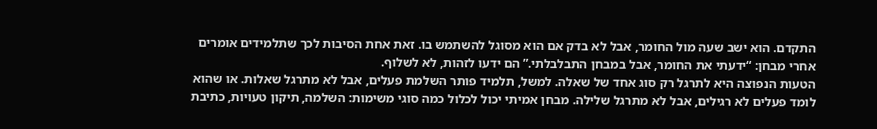התקדם. הוא ישב שעה מול החומר, אבל לא בדק אם הוא מסוגל להשתמש בו. זאת אחת הסיבות לכך שתלמידים אומרים אחרי מבחן: “ידעתי את החומר, אבל במבחן התבלבלתי.” הם ידעו לזהות, לא לשלוף.
הטעות הנפוצה היא לתרגל רק סוג אחד של שאלה. למשל, תלמיד פותר השלמת פעלים, אבל לא מתרגל שאלות. או שהוא לומד פעלים לא רגילים, אבל לא מתרגל שלילה. מבחן אמיתי יכול לכלול כמה סוגי משימות: השלמה, תיקון טעויות, כתיבת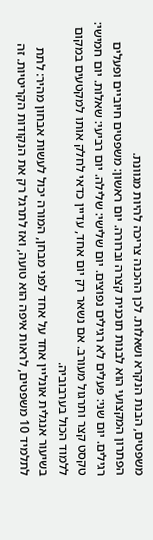משפטים, הבנת הנקרא ושאלות. לכן ההכנה צריכה להיות מגוונת.
הפתרון המקצועי הוא לבנות תוכנית קצרה וברורה. יום ראשון: משפטים חיוביים ופעלים רגילים. יום שני: פעלים לא רגילים נפוצים. יום שלישי: שלילה. יום רביעי: שאלות. יום חמישי: טקסט קצר ותרגול מעורב. אם נשאר רק יום אחד, עדיין כדאי לחלק אותו למקטעים במקום ללמוד הכול בערבוביה.
בשיעור אנגלית אונליין אחד על אחד לפני מבחן, המורה יכול לעשות אבחון מהיר: לתת לתלמיד 10 משפטים, לראות איפה הוא טועה, ואז לתרגל רק את הנקודות הקריטיות. זה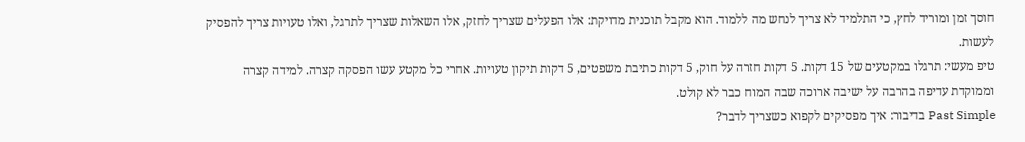חוסך זמן ומוריד לחץ, כי התלמיד לא צריך לנחש מה ללמוד. הוא מקבל תוכנית מדויקת: אלו הפעלים שצריך לחזק, אלו השאלות שצריך לתרגל, ואלו טעויות צריך להפסיק לעשות.
טיפ מעשי: תרגלו במקטעים של 15 דקות. 5 דקות חזרה על חוק, 5 דקות כתיבת משפטים, 5 דקות תיקון טעויות. אחרי כל מקטע עשו הפסקה קצרה. למידה קצרה וממוקדת עדיפה בהרבה על ישיבה ארוכה שבה המוח כבר לא קולט.
Past Simple בדיבור: איך מפסיקים לקפוא כשצריך לדבר?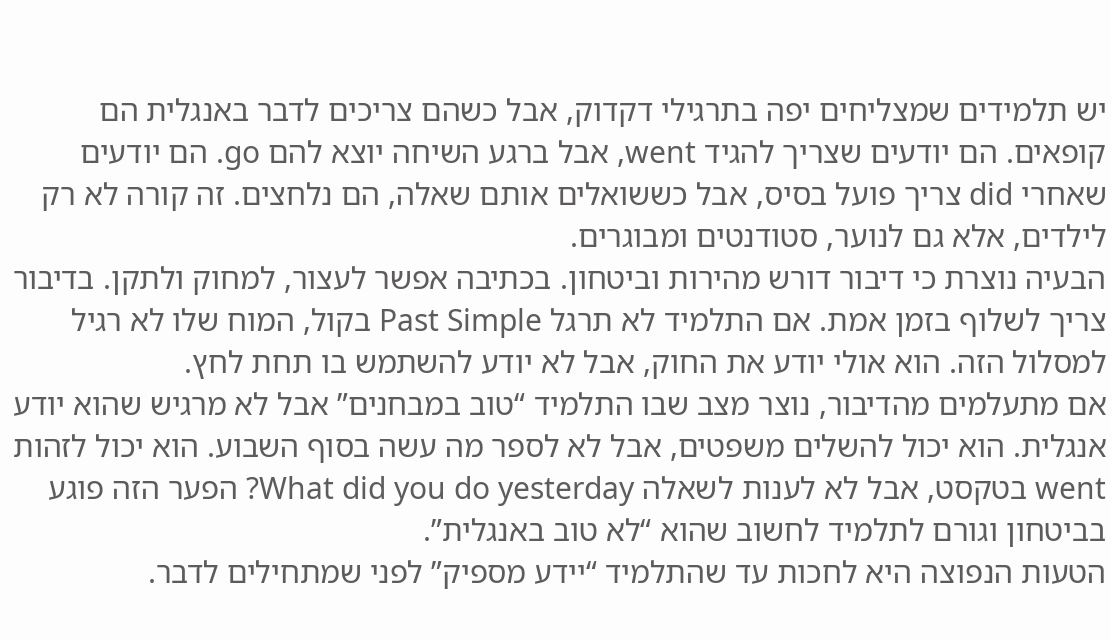יש תלמידים שמצליחים יפה בתרגילי דקדוק, אבל כשהם צריכים לדבר באנגלית הם קופאים. הם יודעים שצריך להגיד went, אבל ברגע השיחה יוצא להם go. הם יודעים שאחרי did צריך פועל בסיס, אבל כששואלים אותם שאלה, הם נלחצים. זה קורה לא רק לילדים, אלא גם לנוער, סטודנטים ומבוגרים.
הבעיה נוצרת כי דיבור דורש מהירות וביטחון. בכתיבה אפשר לעצור, למחוק ולתקן. בדיבור צריך לשלוף בזמן אמת. אם התלמיד לא תרגל Past Simple בקול, המוח שלו לא רגיל למסלול הזה. הוא אולי יודע את החוק, אבל לא יודע להשתמש בו תחת לחץ.
אם מתעלמים מהדיבור, נוצר מצב שבו התלמיד “טוב במבחנים” אבל לא מרגיש שהוא יודע אנגלית. הוא יכול להשלים משפטים, אבל לא לספר מה עשה בסוף השבוע. הוא יכול לזהות went בטקסט, אבל לא לענות לשאלה What did you do yesterday? הפער הזה פוגע בביטחון וגורם לתלמיד לחשוב שהוא “לא טוב באנגלית”.
הטעות הנפוצה היא לחכות עד שהתלמיד “יידע מספיק” לפני שמתחילים לדבר.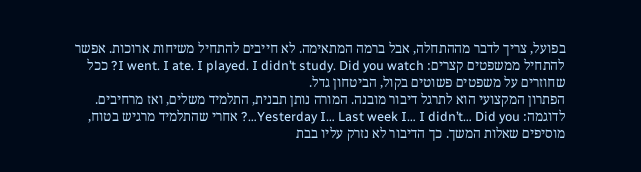בפועל, צריך לדבר מההתחלה, אבל ברמה המתאימה. לא חייבים להתחיל משיחות ארוכות. אפשר להתחיל ממשפטים קצרים: I went. I ate. I played. I didn’t study. Did you watch? ככל שחוזרים על משפטים פשוטים בקול, הביטחון גדל.
הפתרון המקצועי הוא לתרגל דיבור מובנה. המורה נותן תבנית, התלמיד משלים, ואז מרחיבים. לדוגמה: Yesterday I… Last week I… I didn’t… Did you…? אחרי שהתלמיד מרגיש בטוח, מוסיפים שאלות המשך. כך הדיבור לא נזרק עליו בבת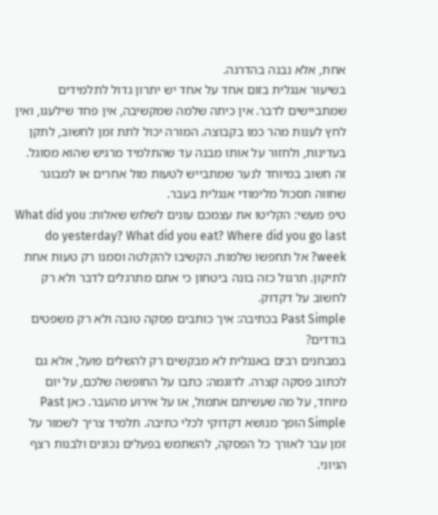אחת, אלא נבנה בהדרגה.
בשיעור אנגלית בזום אחד על אחד יש יתרון גדול לתלמידים שמתביישים לדבר. אין כיתה שלמה שמקשיבה, אין פחד שילעגו, ואין לחץ לענות מהר כמו בקבוצה. המורה יכול לתת זמן לחשוב, לתקן בעדינות, ולחזור על אותו מבנה עד שהתלמיד מרגיש שהוא מסוגל. זה חשוב במיוחד לנער שמתבייש לטעות מול אחרים או למבוגר שחווה תסכול מלימודי אנגלית בעבר.
טיפ מעשי: הקליטו את עצמכם עונים לשלוש שאלות: What did you do yesterday? What did you eat? Where did you go last week? אל תחפשו שלמות. הקשיבו להקלטה וסמנו רק טעות אחת לתיקון. תרגול כזה בונה ביטחון כי אתם מתרגלים לדבר ולא רק לחשוב על דקדוק.
Past Simple בכתיבה: איך כותבים פסקה טובה ולא רק משפטים בודדים?
במבחנים רבים באנגלית לא מבקשים רק להשלים פועל, אלא גם לכתוב פסקה קצרה. לדוגמה: כתבו על החופשה שלכם, על יום מיוחד, על מה שעשיתם אתמול, או על אירוע מהעבר. כאן Past Simple הופך מנושא דקדוקי לכלי כתיבה. תלמיד צריך לשמור על זמן עבר לאורך כל הפסקה, להשתמש בפעלים נכונים ולבנות רצף הגיוני.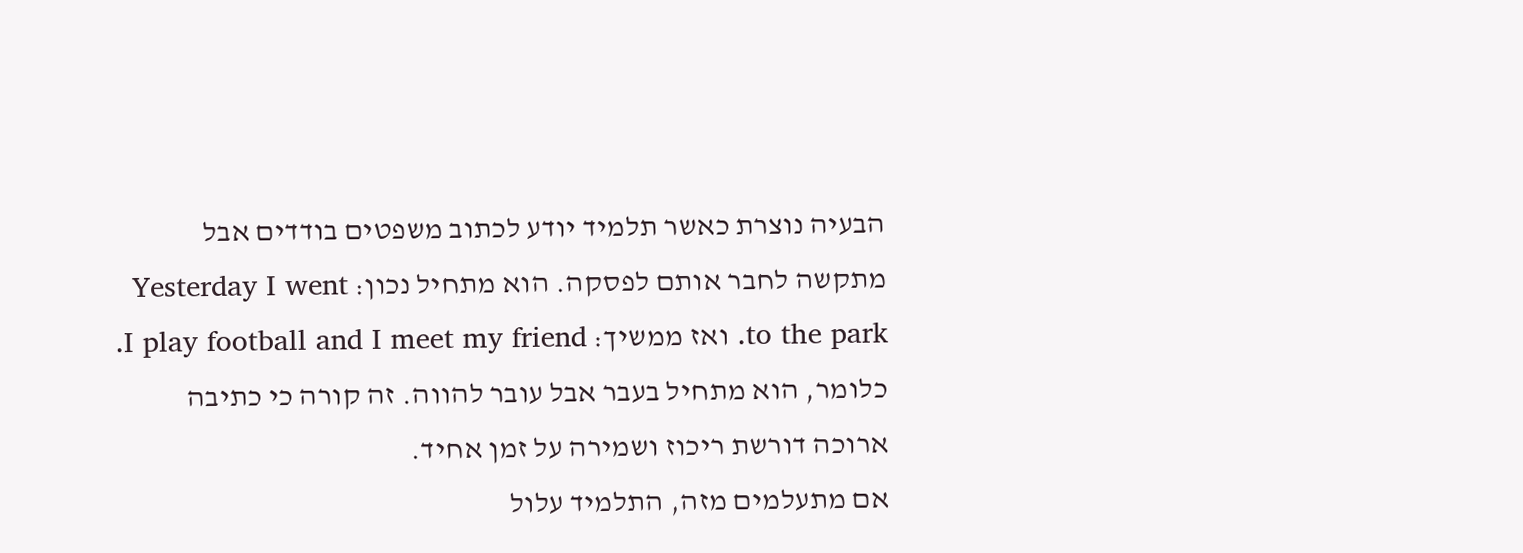הבעיה נוצרת כאשר תלמיד יודע לכתוב משפטים בודדים אבל מתקשה לחבר אותם לפסקה. הוא מתחיל נכון: Yesterday I went to the park. ואז ממשיך: I play football and I meet my friend. כלומר, הוא מתחיל בעבר אבל עובר להווה. זה קורה כי כתיבה ארוכה דורשת ריכוז ושמירה על זמן אחיד.
אם מתעלמים מזה, התלמיד עלול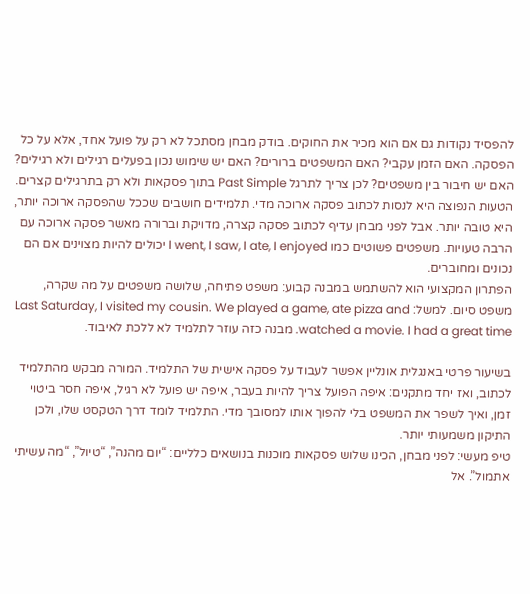להפסיד נקודות גם אם הוא מכיר את החוקים. בודק מבחן מסתכל לא רק על פועל אחד, אלא על כל הפסקה. האם הזמן עקבי? האם המשפטים ברורים? האם יש שימוש נכון בפעלים רגילים ולא רגילים? האם יש חיבור בין משפטים? לכן צריך לתרגל Past Simple בתוך פסקאות ולא רק בתרגילים קצרים.
הטעות הנפוצה היא לנסות לכתוב פסקה ארוכה מדי. תלמידים חושבים שככל שהפסקה ארוכה יותר, היא טובה יותר. אבל לפני מבחן עדיף לכתוב פסקה קצרה, מדויקת וברורה מאשר פסקה ארוכה עם הרבה טעויות. משפטים פשוטים כמו I went, I saw, I ate, I enjoyed יכולים להיות מצוינים אם הם נכונים ומחוברים.
הפתרון המקצועי הוא להשתמש במבנה קבוע: משפט פתיחה, שלושה משפטים על מה שקרה, משפט סיום. למשל: Last Saturday, I visited my cousin. We played a game, ate pizza and watched a movie. I had a great time. מבנה כזה עוזר לתלמיד לא ללכת לאיבוד.

בשיעור פרטי באנגלית אונליין אפשר לעבוד על פסקה אישית של התלמיד. המורה מבקש מהתלמיד לכתוב, ואז יחד מתקנים: איפה הפועל צריך להיות בעבר, איפה יש פועל לא רגיל, איפה חסר ביטוי זמן, ואיך לשפר את המשפט בלי להפוך אותו למסובך מדי. התלמיד לומד דרך הטקסט שלו, ולכן התיקון משמעותי יותר.
טיפ מעשי: לפני מבחן, הכינו שלוש פסקאות מוכנות בנושאים כלליים: “יום מהנה”, “טיול”, “מה עשיתי אתמול”. אל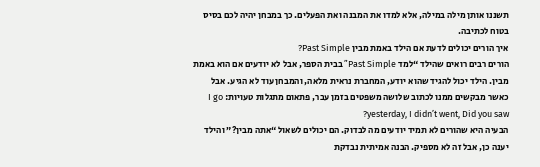תשננו אותן מילה במילה, אלא למדו את המבנה ואת הפעלים. כך במבחן יהיה לכם בסיס בטוח לכתיבה.
איך הורים יכולים לדעת אם הילד באמת מבין Past Simple?
הורים רבים רואים שהילד “למד Past Simple” בבית הספר, אבל לא יודעים אם הוא באמת מבין. הילד יכול להגיד שהוא יודע, המחברת נראית מלאה, והמבחן עוד לא הגיע. אבל כאשר מבקשים ממנו לכתוב שלושה משפטים בזמן עבר, פתאום מתגלות טעויות: I go yesterday, I didn’t went, Did you saw?
הבעיה היא שהורים לא תמיד יודעים מה לבדוק. הם יכולים לשאול “אתה מבין?” והילד יענה כן, אבל זה לא מספיק. הבנה אמיתית נבדקת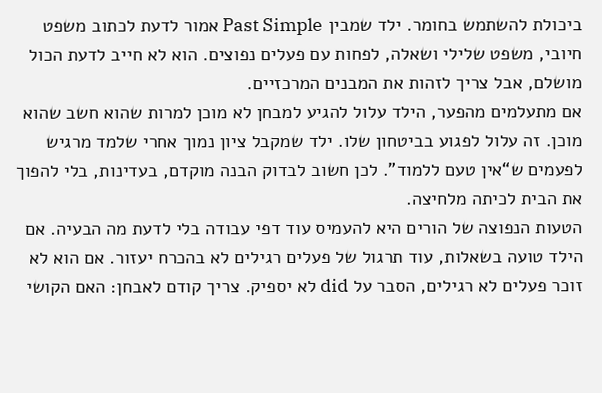ביכולת להשתמש בחומר. ילד שמבין Past Simple אמור לדעת לכתוב משפט חיובי, משפט שלילי ושאלה, לפחות עם פעלים נפוצים. הוא לא חייב לדעת הכול מושלם, אבל צריך לזהות את המבנים המרכזיים.
אם מתעלמים מהפער, הילד עלול להגיע למבחן לא מוכן למרות שהוא חשב שהוא מוכן. זה עלול לפגוע בביטחון שלו. ילד שמקבל ציון נמוך אחרי שלמד מרגיש לפעמים ש“אין טעם ללמוד”. לכן חשוב לבדוק הבנה מוקדם, בעדינות, בלי להפוך את הבית לכיתה מלחיצה.
הטעות הנפוצה של הורים היא להעמיס עוד דפי עבודה בלי לדעת מה הבעיה. אם הילד טועה בשאלות, עוד תרגול של פעלים רגילים לא בהכרח יעזור. אם הוא לא זוכר פעלים לא רגילים, הסבר על did לא יספיק. צריך קודם לאבחן: האם הקושי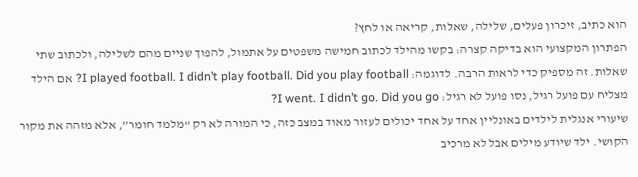הוא כתיב, זיכרון פעלים, שלילה, שאלות, קריאה או לחץ?
הפתרון המקצועי הוא בדיקה קצרה: בקשו מהילד לכתוב חמישה משפטים על אתמול, להפוך שניים מהם לשלילה, ולכתוב שתי שאלות. זה מספיק כדי לראות הרבה. לדוגמה: I played football. I didn’t play football. Did you play football? אם הילד מצליח עם פועל רגיל, נסו פועל לא רגיל: I went. I didn’t go. Did you go?
שיעורי אנגלית לילדים באונליין אחד על אחד יכולים לעזור מאוד במצב כזה, כי המורה לא רק “מלמד חומר”, אלא מזהה את מקור הקושי. ילד שיודע מילים אבל לא מרכיב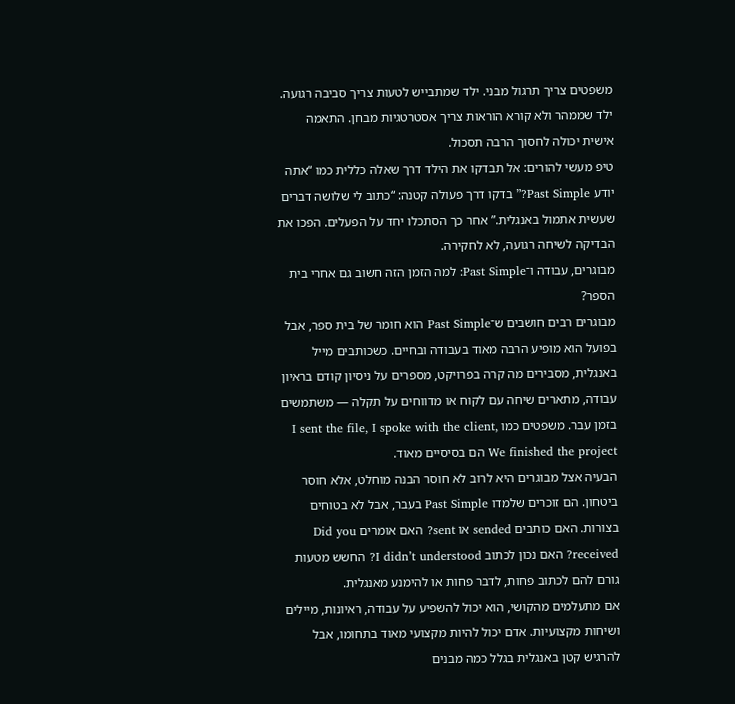משפטים צריך תרגול מבני. ילד שמתבייש לטעות צריך סביבה רגועה. ילד שממהר ולא קורא הוראות צריך אסטרטגיות מבחן. התאמה אישית יכולה לחסוך הרבה תסכול.
טיפ מעשי להורים: אל תבדקו את הילד דרך שאלה כללית כמו “אתה יודע Past Simple?” בדקו דרך פעולה קטנה: “כתוב לי שלושה דברים שעשית אתמול באנגלית.” אחר כך הסתכלו יחד על הפעלים. הפכו את הבדיקה לשיחה רגועה, לא לחקירה.
מבוגרים, עבודה ו־Past Simple: למה הזמן הזה חשוב גם אחרי בית הספר?
מבוגרים רבים חושבים ש־Past Simple הוא חומר של בית ספר, אבל בפועל הוא מופיע הרבה מאוד בעבודה ובחיים. כשכותבים מייל באנגלית, מסבירים מה קרה בפרויקט, מספרים על ניסיון קודם בראיון עבודה, מתארים שיחה עם לקוח או מדווחים על תקלה — משתמשים בזמן עבר. משפטים כמו I sent the file, I spoke with the client, We finished the project הם בסיסיים מאוד.
הבעיה אצל מבוגרים היא לרוב לא חוסר הבנה מוחלט, אלא חוסר ביטחון. הם זוכרים שלמדו Past Simple בעבר, אבל לא בטוחים בצורות. האם כותבים sended או sent? האם אומרים Did you received? האם נכון לכתוב I didn’t understood? החשש מטעות גורם להם לכתוב פחות, לדבר פחות או להימנע מאנגלית.
אם מתעלמים מהקושי, הוא יכול להשפיע על עבודה, ראיונות, מיילים ושיחות מקצועיות. אדם יכול להיות מקצועי מאוד בתחומו, אבל להרגיש קטן באנגלית בגלל כמה מבנים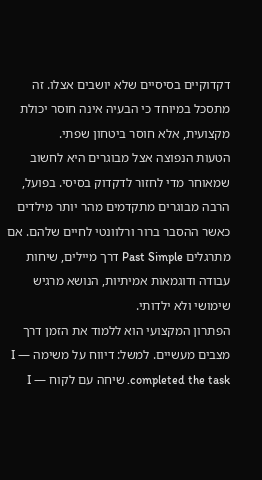דקדוקיים בסיסיים שלא יושבים אצלו. זה מתסכל במיוחד כי הבעיה אינה חוסר יכולת מקצועית, אלא חוסר ביטחון שפתי.
הטעות הנפוצה אצל מבוגרים היא לחשוב שמאוחר מדי לחזור לדקדוק בסיסי. בפועל, הרבה מבוגרים מתקדמים מהר יותר מילדים כאשר ההסבר ברור ורלוונטי לחיים שלהם. אם מתרגלים Past Simple דרך מיילים, שיחות עבודה ודוגמאות אמיתיות, הנושא מרגיש שימושי ולא ילדותי.
הפתרון המקצועי הוא ללמוד את הזמן דרך מצבים מעשיים. למשל: דיווח על משימה — I completed the task. שיחה עם לקוח — I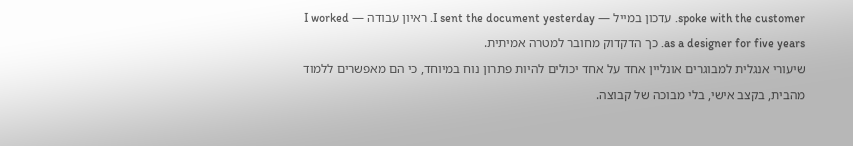spoke with the customer. עדכון במייל — I sent the document yesterday. ראיון עבודה — I worked as a designer for five years. כך הדקדוק מחובר למטרה אמיתית.
שיעורי אנגלית למבוגרים אונליין אחד על אחד יכולים להיות פתרון נוח במיוחד, כי הם מאפשרים ללמוד מהבית, בקצב אישי, בלי מבוכה של קבוצה.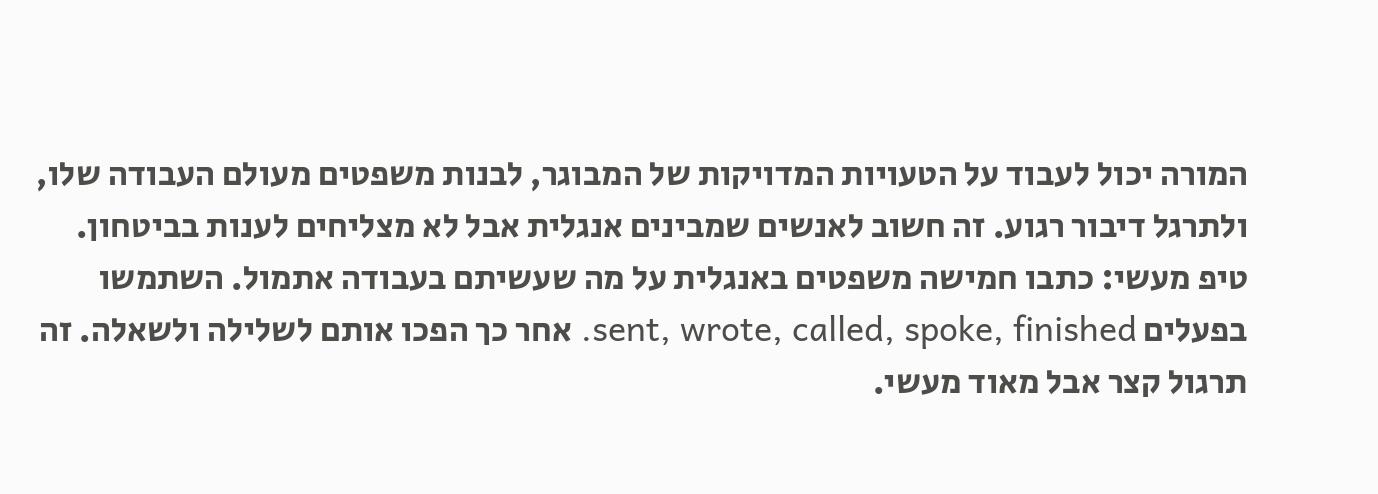המורה יכול לעבוד על הטעויות המדויקות של המבוגר, לבנות משפטים מעולם העבודה שלו, ולתרגל דיבור רגוע. זה חשוב לאנשים שמבינים אנגלית אבל לא מצליחים לענות בביטחון.
טיפ מעשי: כתבו חמישה משפטים באנגלית על מה שעשיתם בעבודה אתמול. השתמשו בפעלים sent, wrote, called, spoke, finished. אחר כך הפכו אותם לשלילה ולשאלה. זה תרגול קצר אבל מאוד מעשי.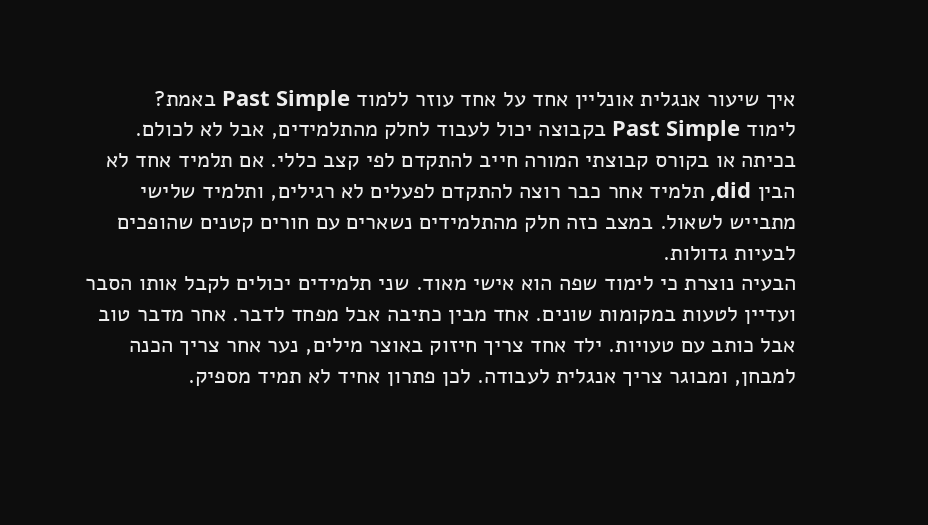איך שיעור אנגלית אונליין אחד על אחד עוזר ללמוד Past Simple באמת?
לימוד Past Simple בקבוצה יכול לעבוד לחלק מהתלמידים, אבל לא לכולם. בכיתה או בקורס קבוצתי המורה חייב להתקדם לפי קצב כללי. אם תלמיד אחד לא הבין did, תלמיד אחר כבר רוצה להתקדם לפעלים לא רגילים, ותלמיד שלישי מתבייש לשאול. במצב כזה חלק מהתלמידים נשארים עם חורים קטנים שהופכים לבעיות גדולות.
הבעיה נוצרת כי לימוד שפה הוא אישי מאוד. שני תלמידים יכולים לקבל אותו הסבר ועדיין לטעות במקומות שונים. אחד מבין כתיבה אבל מפחד לדבר. אחר מדבר טוב אבל כותב עם טעויות. ילד אחד צריך חיזוק באוצר מילים, נער אחר צריך הכנה למבחן, ומבוגר צריך אנגלית לעבודה. לכן פתרון אחיד לא תמיד מספיק.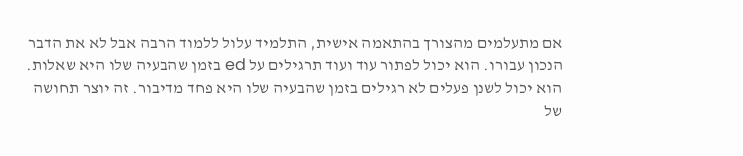אם מתעלמים מהצורך בהתאמה אישית, התלמיד עלול ללמוד הרבה אבל לא את הדבר הנכון עבורו. הוא יכול לפתור עוד ועוד תרגילים על ed בזמן שהבעיה שלו היא שאלות. הוא יכול לשנן פעלים לא רגילים בזמן שהבעיה שלו היא פחד מדיבור. זה יוצר תחושה של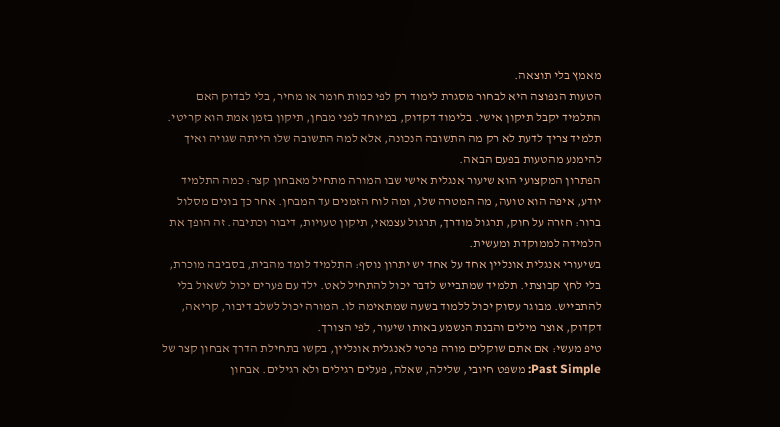מאמץ בלי תוצאה.
הטעות הנפוצה היא לבחור מסגרת לימוד רק לפי כמות חומר או מחיר, בלי לבדוק האם התלמיד יקבל תיקון אישי. בלימוד דקדוק, במיוחד לפני מבחן, תיקון בזמן אמת הוא קריטי. תלמיד צריך לדעת לא רק מה התשובה הנכונה, אלא למה התשובה שלו הייתה שגויה ואיך להימנע מהטעות בפעם הבאה.
הפתרון המקצועי הוא שיעור אנגלית אישי שבו המורה מתחיל מאבחון קצר: כמה התלמיד יודע, איפה הוא טועה, מה המטרה שלו, ומה לוח הזמנים עד המבחן. אחר כך בונים מסלול ברור: חזרה על חוק, תרגול מודרך, תרגול עצמאי, תיקון טעויות, דיבור וכתיבה. זה הופך את הלמידה לממוקדת ומעשית.
בשיעורי אנגלית אונליין אחד על אחד יש יתרון נוסף: התלמיד לומד מהבית, בסביבה מוכרת, בלי לחץ קבוצתי. תלמיד שמתבייש לדבר יכול להתחיל לאט. ילד עם פערים יכול לשאול בלי להתבייש. מבוגר עסוק יכול ללמוד בשעה שמתאימה לו. המורה יכול לשלב דיבור, קריאה, דקדוק, אוצר מילים והבנת הנשמע באותו שיעור, לפי הצורך.
טיפ מעשי: אם אתם שוקלים מורה פרטי לאנגלית אונליין, בקשו בתחילת הדרך אבחון קצר של Past Simple: משפט חיובי, שלילה, שאלה, פעלים רגילים ולא רגילים. אבחון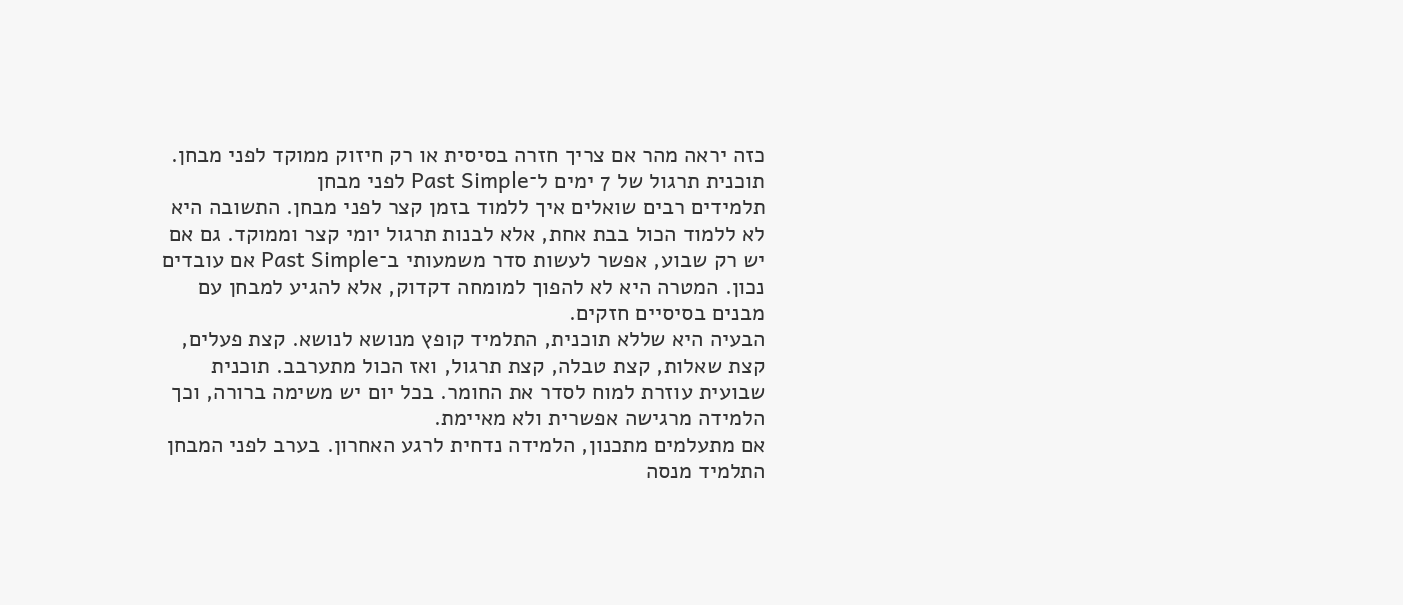כזה יראה מהר אם צריך חזרה בסיסית או רק חיזוק ממוקד לפני מבחן.
תוכנית תרגול של 7 ימים ל־Past Simple לפני מבחן
תלמידים רבים שואלים איך ללמוד בזמן קצר לפני מבחן. התשובה היא לא ללמוד הכול בבת אחת, אלא לבנות תרגול יומי קצר וממוקד. גם אם יש רק שבוע, אפשר לעשות סדר משמעותי ב־Past Simple אם עובדים נכון. המטרה היא לא להפוך למומחה דקדוק, אלא להגיע למבחן עם מבנים בסיסיים חזקים.
הבעיה היא שללא תוכנית, התלמיד קופץ מנושא לנושא. קצת פעלים, קצת שאלות, קצת טבלה, קצת תרגול, ואז הכול מתערבב. תוכנית שבועית עוזרת למוח לסדר את החומר. בכל יום יש משימה ברורה, וכך הלמידה מרגישה אפשרית ולא מאיימת.
אם מתעלמים מתכנון, הלמידה נדחית לרגע האחרון. בערב לפני המבחן התלמיד מנסה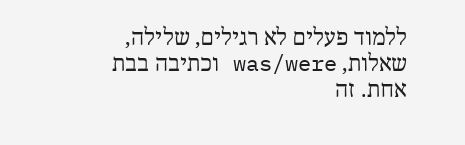ללמוד פעלים לא רגילים, שלילה, שאלות, was/were וכתיבה בבת אחת. זה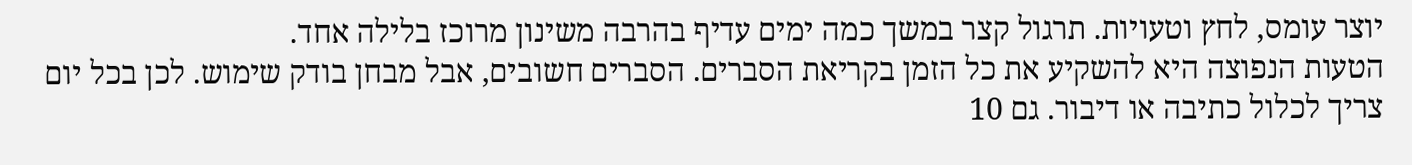יוצר עומס, לחץ וטעויות. תרגול קצר במשך כמה ימים עדיף בהרבה משינון מרוכז בלילה אחד.
הטעות הנפוצה היא להשקיע את כל הזמן בקריאת הסברים. הסברים חשובים, אבל מבחן בודק שימוש. לכן בכל יום צריך לכלול כתיבה או דיבור. גם 10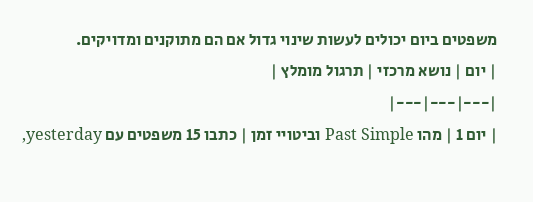משפטים ביום יכולים לעשות שינוי גדול אם הם מתוקנים ומדויקים.
| יום | נושא מרכזי | תרגול מומלץ |
|---|---|---|
| יום 1 | מהו Past Simple וביטויי זמן | כתבו 15 משפטים עם yesterday,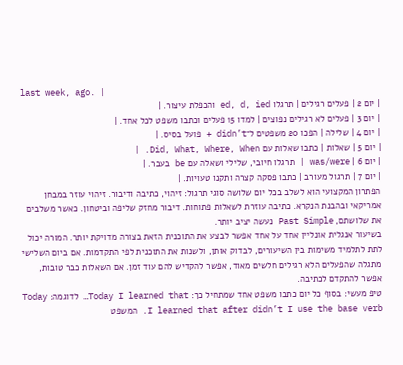last week, ago. |
| יום 2 | פעלים רגילים | תרגלו ed, d, ied והכפלת עיצור. |
| יום 3 | פעלים לא רגילים נפוצים | למדו 15 פעלים וכתבו משפט לכל אחד. |
| יום 4 | שלילה | הפכו 20 משפטים ל־didn’t + פועל בסיס. |
| יום 5 | שאלות | כתבו שאלות עם Did, What, Where, When. |
| יום 6 | was/were | תרגלו חיובי, שלילי ושאלה עם be בעבר. |
| יום 7 | תרגול מעורב | כתבו פסקה קצרה ותקנו טעויות. |
הפתרון המקצועי הוא לשלב בכל יום שלושה סוגי תרגול: זיהוי, כתיבה ודיבור. זיהוי עוזר במבחן אמריקאי ובהבנת הנקרא. כתיבה עוזרת לשאלות פתוחות. דיבור מחזק שליפה וביטחון. כאשר משלבים את שלושתם, Past Simple נעשה יציב יותר.
בשיעור אנגלית אונליין אחד על אחד אפשר לבצע את התוכנית הזאת בצורה מדויקת יותר. המורה יכול לתת לתלמיד משימות בין השיעורים, לבדוק אותן, ולשנות את התוכנית לפי התקדמות. אם ביום השלישי מתגלה שהפעלים הלא רגילים חלשים מאוד, אפשר להקדיש להם עוד זמן. אם השאלות כבר טובות, אפשר להתקדם לכתיבה.
טיפ מעשי: בסוף כל יום כתבו משפט אחד שמתחיל כך: Today I learned that… לדוגמה: Today I learned that after didn’t I use the base verb. המשפט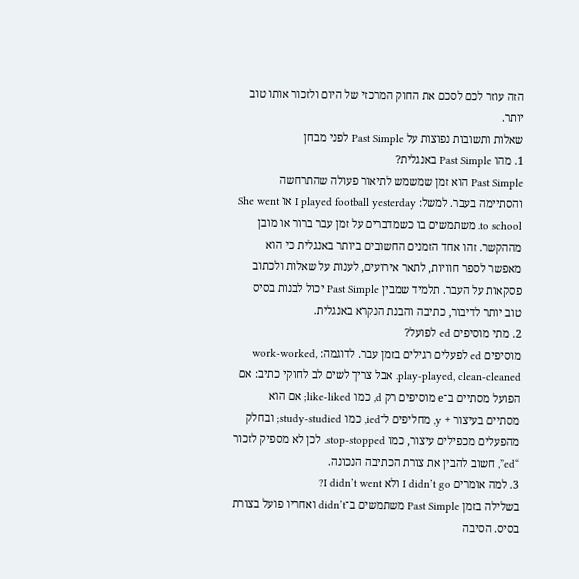הזה עוזר לכם לסכם את החוק המרכזי של היום ולזכור אותו טוב יותר.
שאלות ותשובות נפוצות על Past Simple לפני מבחן
1. מהו Past Simple באנגלית?
Past Simple הוא זמן שמשמש לתיאור פעולה שהתרחשה והסתיימה בעבר. למשל: I played football yesterday או She went to school. משתמשים בו כשמדברים על זמן עבר ברור או מובן מההקשר. זהו אחד הזמנים החשובים ביותר באנגלית כי הוא מאפשר לספר חוויות, לתאר אירועים, לענות על שאלות ולכתוב פסקאות על העבר. תלמיד שמבין Past Simple יכול לבנות בסיס טוב יותר לדיבור, כתיבה והבנת הנקרא באנגלית.
2. מתי מוסיפים ed לפועל?
מוסיפים ed לפעלים רגילים בזמן עבר. לדוגמה: work-worked, play-played, clean-cleaned. אבל צריך לשים לב לחוקי כתיב: אם הפועל מסתיים ב־e מוסיפים רק d, כמו like-liked; אם הוא מסתיים בעיצור + y, מחליפים ל־ied, כמו study-studied; ובחלק מהפעלים מכפילים עיצור, כמו stop-stopped. לכן לא מספיק לזכור “ed”, חשוב להבין את צורת הכתיבה הנכונה.
3. למה אומרים I didn’t go ולא I didn’t went?
בשלילה בזמן Past Simple משתמשים ב־didn’t ואחריו פועל בצורת בסיס. הסיבה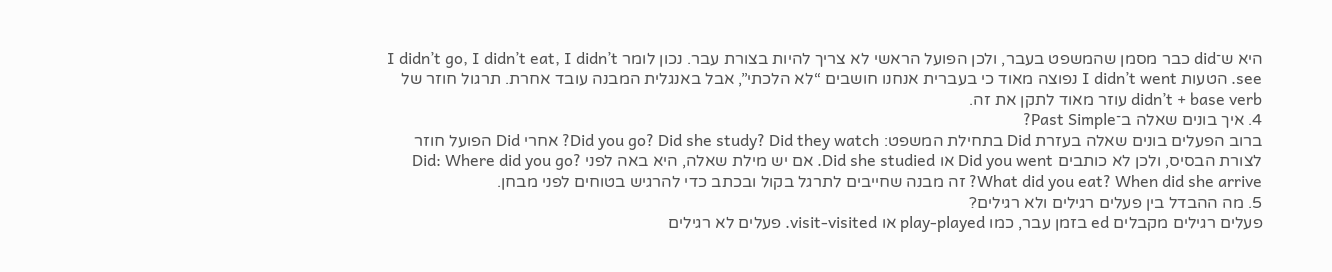היא ש־did כבר מסמן שהמשפט בעבר, ולכן הפועל הראשי לא צריך להיות בצורת עבר. נכון לומר I didn’t go, I didn’t eat, I didn’t see. הטעות I didn’t went נפוצה מאוד כי בעברית אנחנו חושבים “לא הלכתי”, אבל באנגלית המבנה עובד אחרת. תרגול חוזר של didn’t + base verb עוזר מאוד לתקן את זה.
4. איך בונים שאלה ב־Past Simple?
ברוב הפעלים בונים שאלה בעזרת Did בתחילת המשפט: Did you go? Did she study? Did they watch? אחרי Did הפועל חוזר לצורת הבסיס, ולכן לא כותבים Did you went או Did she studied. אם יש מילת שאלה, היא באה לפני Did: Where did you go? What did you eat? When did she arrive? זה מבנה שחייבים לתרגל בקול ובכתב כדי להרגיש בטוחים לפני מבחן.
5. מה ההבדל בין פעלים רגילים ולא רגילים?
פעלים רגילים מקבלים ed בזמן עבר, כמו play-played או visit-visited. פעלים לא רגילים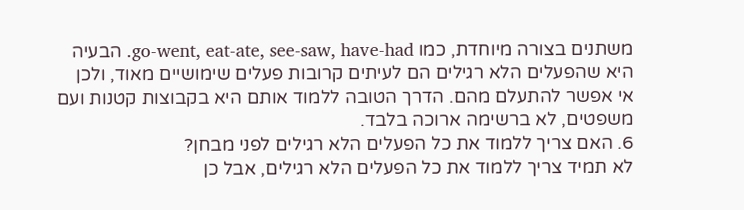משתנים בצורה מיוחדת, כמו go-went, eat-ate, see-saw, have-had. הבעיה היא שהפעלים הלא רגילים הם לעיתים קרובות פעלים שימושיים מאוד, ולכן אי אפשר להתעלם מהם. הדרך הטובה ללמוד אותם היא בקבוצות קטנות ועם משפטים, לא ברשימה ארוכה בלבד.
6. האם צריך ללמוד את כל הפעלים הלא רגילים לפני מבחן?
לא תמיד צריך ללמוד את כל הפעלים הלא רגילים, אבל כן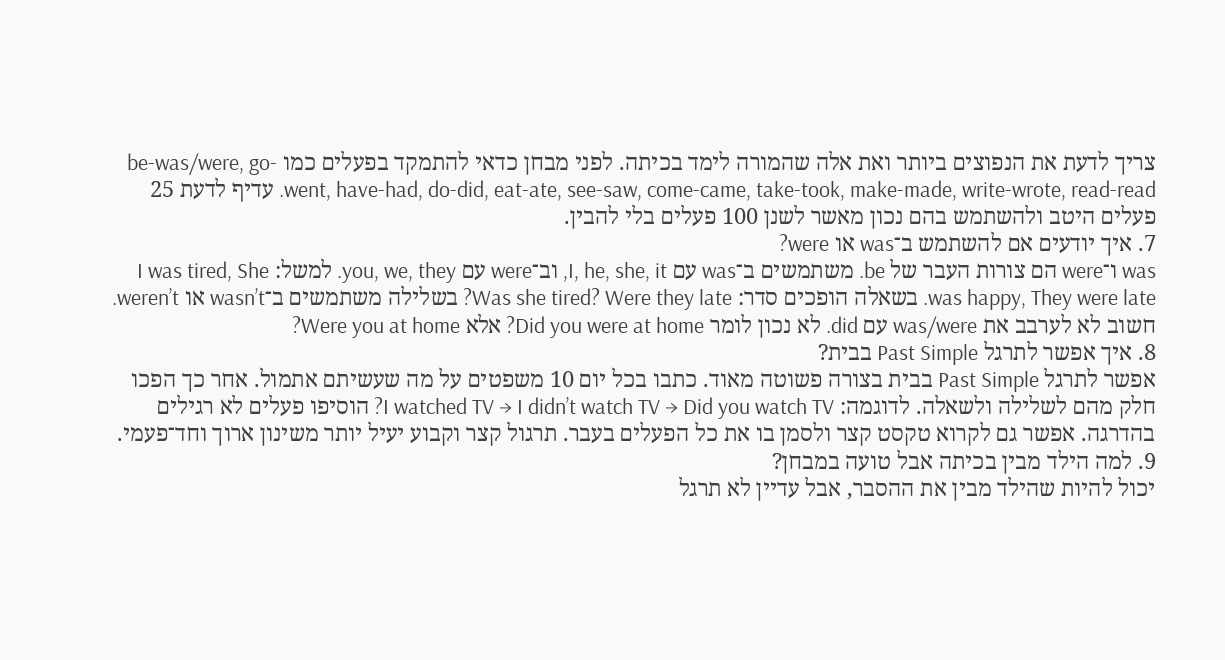צריך לדעת את הנפוצים ביותר ואת אלה שהמורה לימד בכיתה. לפני מבחן כדאי להתמקד בפעלים כמו be-was/were, go-went, have-had, do-did, eat-ate, see-saw, come-came, take-took, make-made, write-wrote, read-read. עדיף לדעת 25 פעלים היטב ולהשתמש בהם נכון מאשר לשנן 100 פעלים בלי להבין.
7. איך יודעים אם להשתמש ב־was או were?
was ו־were הם צורות העבר של be. משתמשים ב־was עם I, he, she, it, וב־were עם you, we, they. למשל: I was tired, She was happy, They were late. בשאלה הופכים סדר: Was she tired? Were they late? בשלילה משתמשים ב־wasn’t או weren’t. חשוב לא לערבב את was/were עם did. לא נכון לומר Did you were at home? אלא Were you at home?
8. איך אפשר לתרגל Past Simple בבית?
אפשר לתרגל Past Simple בבית בצורה פשוטה מאוד. כתבו בכל יום 10 משפטים על מה שעשיתם אתמול. אחר כך הפכו חלק מהם לשלילה ולשאלה. לדוגמה: I watched TV → I didn’t watch TV → Did you watch TV? הוסיפו פעלים לא רגילים בהדרגה. אפשר גם לקרוא טקסט קצר ולסמן בו את כל הפעלים בעבר. תרגול קצר וקבוע יעיל יותר משינון ארוך וחד־פעמי.
9. למה הילד מבין בכיתה אבל טועה במבחן?
יכול להיות שהילד מבין את ההסבר, אבל עדיין לא תרגל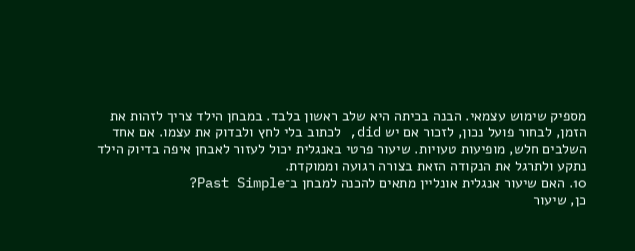מספיק שימוש עצמאי. הבנה בכיתה היא שלב ראשון בלבד. במבחן הילד צריך לזהות את הזמן, לבחור פועל נכון, לזכור אם יש did, לכתוב בלי לחץ ולבדוק את עצמו. אם אחד השלבים חלש, מופיעות טעויות. שיעור פרטי באנגלית יכול לעזור לאבחן איפה בדיוק הילד נתקע ולתרגל את הנקודה הזאת בצורה רגועה וממוקדת.
10. האם שיעור אנגלית אונליין מתאים להכנה למבחן ב־Past Simple?
כן, שיעור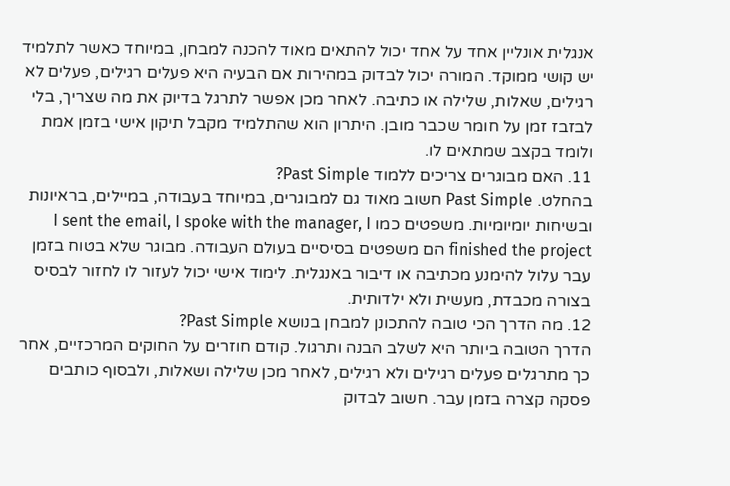אנגלית אונליין אחד על אחד יכול להתאים מאוד להכנה למבחן, במיוחד כאשר לתלמיד יש קושי ממוקד. המורה יכול לבדוק במהירות אם הבעיה היא פעלים רגילים, פעלים לא רגילים, שאלות, שלילה או כתיבה. לאחר מכן אפשר לתרגל בדיוק את מה שצריך, בלי לבזבז זמן על חומר שכבר מובן. היתרון הוא שהתלמיד מקבל תיקון אישי בזמן אמת ולומד בקצב שמתאים לו.
11. האם מבוגרים צריכים ללמוד Past Simple?
בהחלט. Past Simple חשוב מאוד גם למבוגרים, במיוחד בעבודה, במיילים, בראיונות ובשיחות יומיומיות. משפטים כמו I sent the email, I spoke with the manager, I finished the project הם משפטים בסיסיים בעולם העבודה. מבוגר שלא בטוח בזמן עבר עלול להימנע מכתיבה או דיבור באנגלית. לימוד אישי יכול לעזור לו לחזור לבסיס בצורה מכבדת, מעשית ולא ילדותית.
12. מה הדרך הכי טובה להתכונן למבחן בנושא Past Simple?
הדרך הטובה ביותר היא לשלב הבנה ותרגול. קודם חוזרים על החוקים המרכזיים, אחר כך מתרגלים פעלים רגילים ולא רגילים, לאחר מכן שלילה ושאלות, ולבסוף כותבים פסקה קצרה בזמן עבר. חשוב לבדוק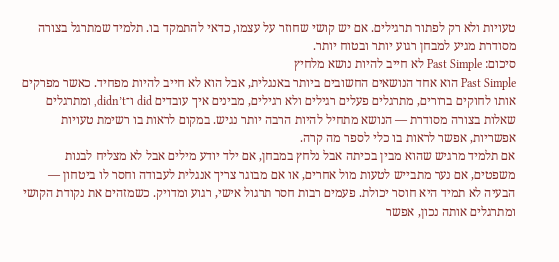טעויות ולא רק לפתור תרגילים. אם יש קושי שחוזר על עצמו, כדאי להתמקד בו. תלמיד שמתרגל בצורה מסודרת מגיע למבחן רגוע יותר ובטוח יותר.
סיכום: Past Simple לא חייב להיות נושא מלחיץ
Past Simple הוא אחד הנושאים החשובים ביותר באנגלית, אבל הוא לא חייב להיות מפחיד. כאשר מפרקים אותו לחוקים ברורים, מתרגלים פעלים רגילים ולא רגילים, מבינים איך עובדים did ו־didn’t, ומתרגלים שאלות בצורה מסודרת — הנושא מתחיל להיות הרבה יותר נגיש. במקום לראות בו רשימת טעויות אפשריות, אפשר לראות בו כלי לספר מה קרה.
אם תלמיד מרגיש שהוא מבין בכיתה אבל נלחץ במבחן, אם ילד יודע מילים אבל לא מצליח לבנות משפטים, אם נער מתבייש לטעות מול אחרים, או אם מבוגר צריך אנגלית לעבודה וחסר לו ביטחון — הבעיה לא תמיד היא חוסר יכולת. פעמים רבות חסר תרגול אישי, רגוע ומדויק. כשמזהים את נקודת הקושי ומתרגלים אותה נכון, אפשר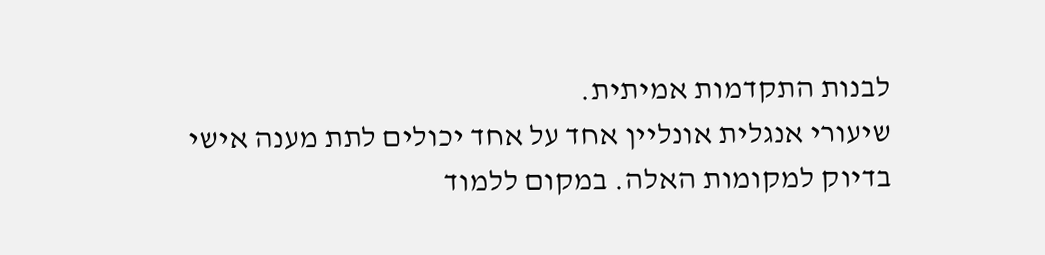לבנות התקדמות אמיתית.
שיעורי אנגלית אונליין אחד על אחד יכולים לתת מענה אישי בדיוק למקומות האלה. במקום ללמוד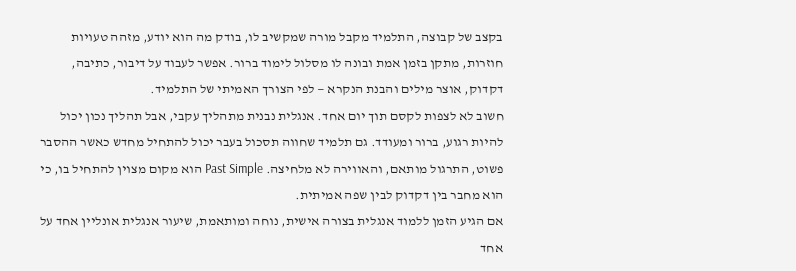בקצב של קבוצה, התלמיד מקבל מורה שמקשיב לו, בודק מה הוא יודע, מזהה טעויות חוזרות, מתקן בזמן אמת ובונה לו מסלול לימוד ברור. אפשר לעבוד על דיבור, כתיבה, דקדוק, אוצר מילים והבנת הנקרא — לפי הצורך האמיתי של התלמיד.
חשוב לא לצפות לקסם תוך יום אחד. אנגלית נבנית מתהליך עקבי, אבל תהליך נכון יכול להיות רגוע, ברור ומעודד. גם תלמיד שחווה תסכול בעבר יכול להתחיל מחדש כאשר ההסבר פשוט, התרגול מותאם, והאווירה לא מלחיצה. Past Simple הוא מקום מצוין להתחיל בו, כי הוא מחבר בין דקדוק לבין שפה אמיתית.
אם הגיע הזמן ללמוד אנגלית בצורה אישית, נוחה ומותאמת, שיעור אנגלית אונליין אחד על אחד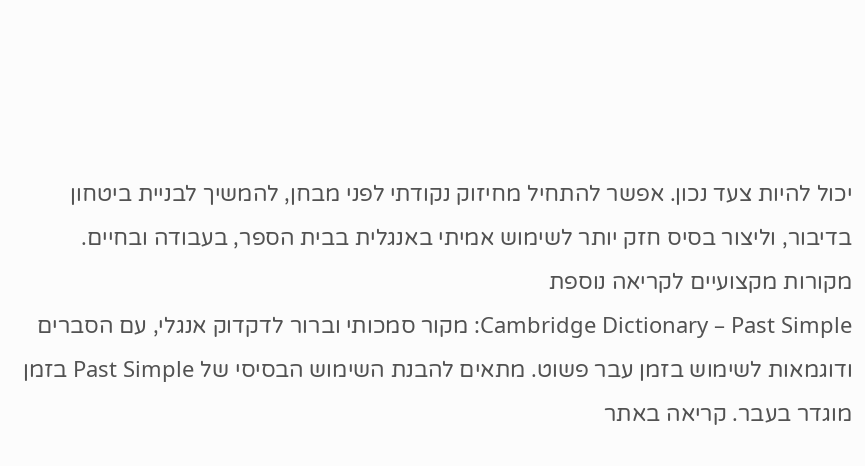יכול להיות צעד נכון. אפשר להתחיל מחיזוק נקודתי לפני מבחן, להמשיך לבניית ביטחון בדיבור, וליצור בסיס חזק יותר לשימוש אמיתי באנגלית בבית הספר, בעבודה ובחיים.
מקורות מקצועיים לקריאה נוספת
Cambridge Dictionary – Past Simple: מקור סמכותי וברור לדקדוק אנגלי, עם הסברים ודוגמאות לשימוש בזמן עבר פשוט. מתאים להבנת השימוש הבסיסי של Past Simple בזמן מוגדר בעבר. קריאה באתר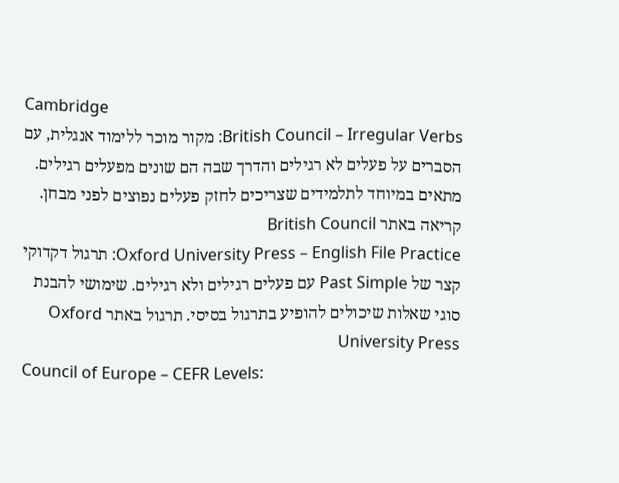Cambridge
British Council – Irregular Verbs: מקור מוכר ללימוד אנגלית, עם הסברים על פעלים לא רגילים והדרך שבה הם שונים מפעלים רגילים. מתאים במיוחד לתלמידים שצריכים לחזק פעלים נפוצים לפני מבחן. קריאה באתר British Council
Oxford University Press – English File Practice: תרגול דקדוקי קצר של Past Simple עם פעלים רגילים ולא רגילים. שימושי להבנת סוגי שאלות שיכולים להופיע בתרגול בסיסי. תרגול באתר Oxford University Press
Council of Europe – CEFR Levels: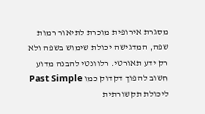מסגרת אירופית מוכרת לתיאור רמות שפה, המדגישה יכולת שימוש בשפה ולא רק ידע תאורטי. רלוונטי להבנה מדוע חשוב להפוך דקדוק כמו Past Simple ליכולת תקשורתית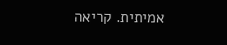אמיתית. קריאה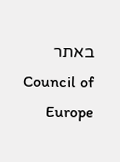באתר Council of Europe